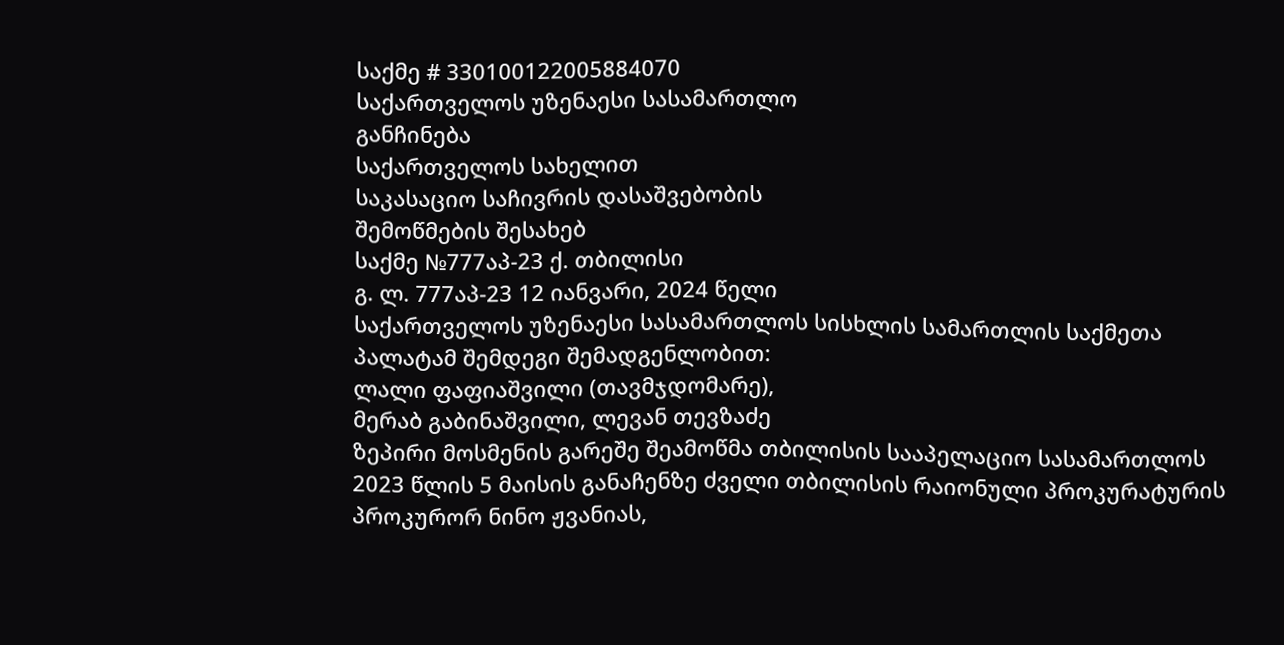საქმე # 330100122005884070
საქართველოს უზენაესი სასამართლო
განჩინება
საქართველოს სახელით
საკასაციო საჩივრის დასაშვებობის
შემოწმების შესახებ
საქმე №777აპ-23 ქ. თბილისი
გ. ლ. 777აპ-23 12 იანვარი, 2024 წელი
საქართველოს უზენაესი სასამართლოს სისხლის სამართლის საქმეთა
პალატამ შემდეგი შემადგენლობით:
ლალი ფაფიაშვილი (თავმჯდომარე),
მერაბ გაბინაშვილი, ლევან თევზაძე
ზეპირი მოსმენის გარეშე შეამოწმა თბილისის სააპელაციო სასამართლოს 2023 წლის 5 მაისის განაჩენზე ძველი თბილისის რაიონული პროკურატურის პროკურორ ნინო ჟვანიას,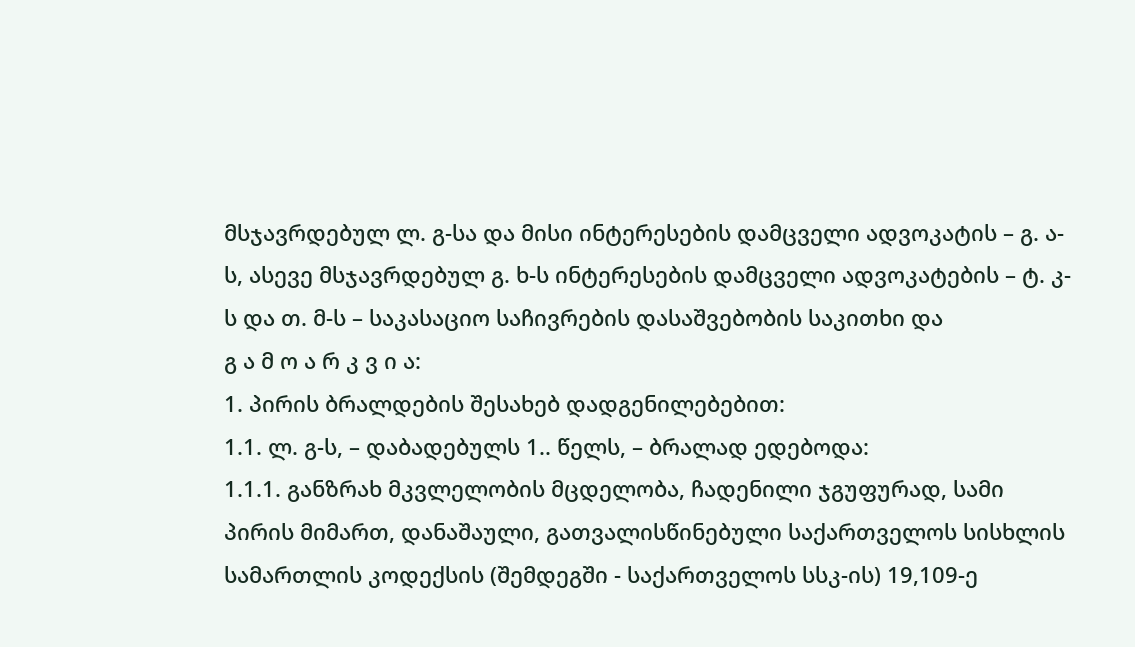მსჯავრდებულ ლ. გ-სა და მისი ინტერესების დამცველი ადვოკატის – გ. ა-ს, ასევე მსჯავრდებულ გ. ხ-ს ინტერესების დამცველი ადვოკატების – ტ. კ-ს და თ. მ-ს – საკასაციო საჩივრების დასაშვებობის საკითხი და
გ ა მ ო ა რ კ ვ ი ა:
1. პირის ბრალდების შესახებ დადგენილებებით:
1.1. ლ. გ-ს, – დაბადებულს 1.. წელს, – ბრალად ედებოდა:
1.1.1. განზრახ მკვლელობის მცდელობა, ჩადენილი ჯგუფურად, სამი პირის მიმართ, დანაშაული, გათვალისწინებული საქართველოს სისხლის სამართლის კოდექსის (შემდეგში - საქართველოს სსკ-ის) 19,109-ე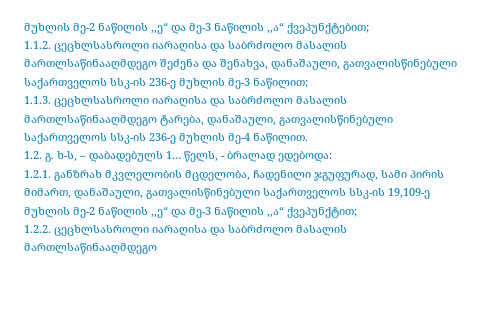მუხლის მე-2 ნაწილის ,,ე“ და მე-3 ნაწილის ,,ა“ ქვეპუნქტებით;
1.1.2. ცეცხლსასროლი იარაღისა და საბრძოლო მასალის მართლსაწინააღმდეგო შეძენა და შენახვა, დანაშაული, გათვალისწინებული საქართველოს სსკ-ის 236-ე მუხლის მე-3 ნაწილით;
1.1.3. ცეცხლსასროლი იარაღისა და საბრძოლო მასალის მართლსაწინააღმდეგო ტარება, დანაშაული, გათვალისწინებული საქართველოს სსკ-ის 236-ე მუხლის მე-4 ნაწილით.
1.2. გ. ხ-ს, – დაბადებულს 1… წელს, - ბრალად ედებოდა:
1.2.1. განზრახ მკვლელობის მცდელობა, ჩადენილი ჯგუფურად, სამი პირის მიმართ, დანაშაული, გათვალისწინებული საქართველოს სსკ-ის 19,109-ე მუხლის მე-2 ნაწილის ,,ე“ და მე-3 ნაწილის ,,ა“ ქვეპუნქტით;
1.2.2. ცეცხლსასროლი იარაღისა და საბრძოლო მასალის მართლსაწინააღმდეგო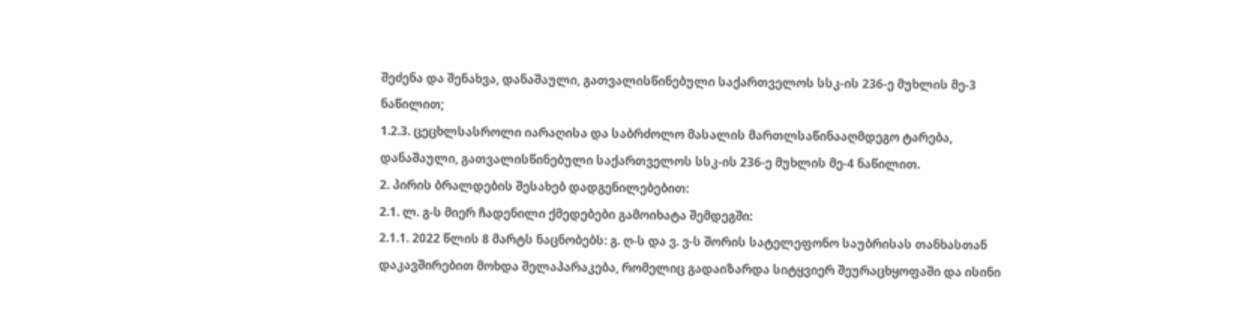შეძენა და შენახვა, დანაშაული, გათვალისწინებული საქართველოს სსკ-ის 236-ე მუხლის მე-3 ნაწილით;
1.2.3. ცეცხლსასროლი იარაღისა და საბრძოლო მასალის მართლსაწინააღმდეგო ტარება, დანაშაული, გათვალისწინებული საქართველოს სსკ-ის 236-ე მუხლის მე-4 ნაწილით.
2. პირის ბრალდების შესახებ დადგენილებებით:
2.1. ლ. გ-ს მიერ ჩადენილი ქმედებები გამოიხატა შემდეგში:
2.1.1. 2022 წლის 8 მარტს ნაცნობებს: გ. ღ-ს და ვ. ვ-ს შორის სატელეფონო საუბრისას თანხასთან დაკავშირებით მოხდა შელაპარაკება, რომელიც გადაიზარდა სიტყვიერ შეურაცხყოფაში და ისინი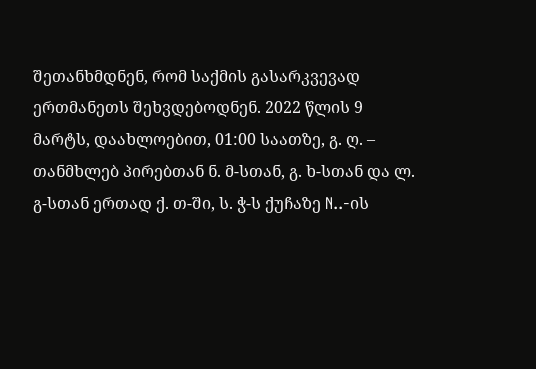შეთანხმდნენ, რომ საქმის გასარკვევად ერთმანეთს შეხვდებოდნენ. 2022 წლის 9 მარტს, დაახლოებით, 01:00 საათზე, გ. ღ. – თანმხლებ პირებთან ნ. მ-სთან, გ. ხ-სთან და ლ. გ-სთან ერთად ქ. თ-ში, ს. ჭ-ს ქუჩაზე N..-ის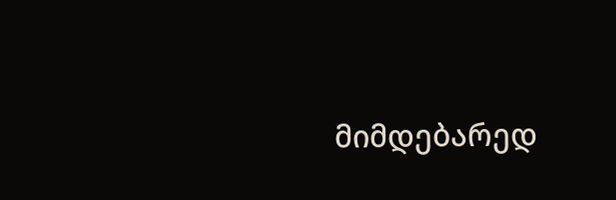მიმდებარედ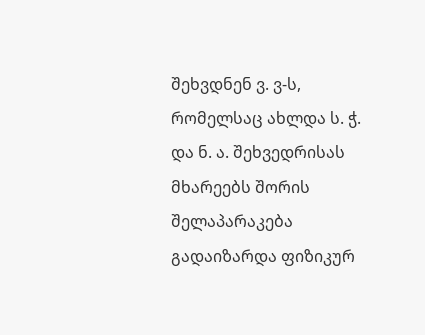შეხვდნენ ვ. ვ-ს, რომელსაც ახლდა ს. ჭ. და ნ. ა. შეხვედრისას მხარეებს შორის შელაპარაკება გადაიზარდა ფიზიკურ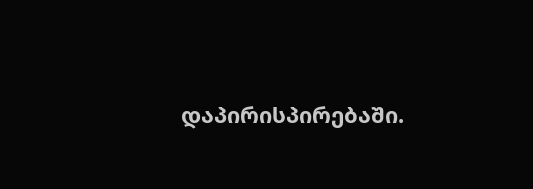დაპირისპირებაში.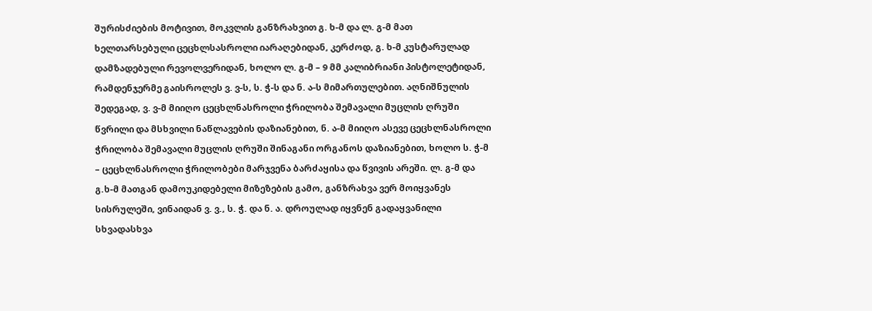შურისძიების მოტივით, მოკვლის განზრახვით გ. ხ-მ და ლ. გ-მ მათ ხელთარსებული ცეცხლსასროლი იარაღებიდან, კერძოდ, გ. ხ-მ კუსტარულად დამზადებული რევოლვერიდან, ხოლო ლ. გ-მ – 9 მმ კალიბრიანი პისტოლეტიდან, რამდენჯერმე გაისროლეს ვ. ვ-ს, ს. ჭ-ს და ნ. ა-ს მიმართულებით. აღნიშნულის შედეგად, ვ. ვ-მ მიიღო ცეცხლნასროლი ჭრილობა შემავალი მუცლის ღრუში წვრილი და მსხვილი ნაწლავების დაზიანებით, ნ. ა-მ მიიღო ასევე ცეცხლნასროლი ჭრილობა შემავალი მუცლის ღრუში შინაგანი ორგანოს დაზიანებით, ხოლო ს. ჭ-მ – ცეცხლნასროლი ჭრილობები მარჯვენა ბარძაყისა და წვივის არეში. ლ. გ-მ და გ.ხ-მ მათგან დამოუკიდებელი მიზეზების გამო, განზრახვა ვერ მოიყვანეს სისრულეში, ვინაიდან ვ. ვ., ს. ჭ. და ნ. ა. დროულად იყვნენ გადაყვანილი სხვადასხვა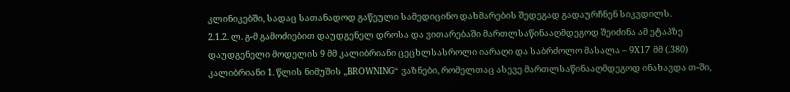კლინიკებში, სადაც სათანადოდ გაწეული სამედიცინო დახმარების შედეგად გადაურჩნენ სიკვდილს.
2.1.2. ლ. გ-მ გამოძიებით დაუდგენელ დროსა და ვითარებაში მართლსაწინააღმდეგოდ შეიძინა ამ ეტაპზე დაუდგენელი მოდელის 9 მმ კალიბრიანი ცეცხლსასროლი იარაღი და საბრძოლო მასალა – 9X17 მმ (.380) კალიბრიანი 1. წლის ნიმუშის „BROWNING“ ვაზნები, რომელთაც ასევე მართლსაწინააღმდეგოდ ინახავდა თ-ში,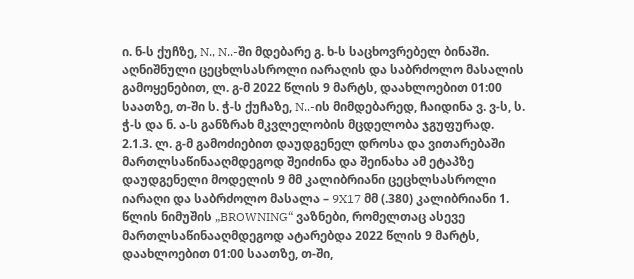ი. ნ-ს ქუჩზე, N., N..-ში მდებარე გ. ხ-ს საცხოვრებელ ბინაში. აღნიშნული ცეცხლსასროლი იარაღის და საბრძოლო მასალის გამოყენებით, ლ. გ-მ 2022 წლის 9 მარტს, დაახლოებით 01:00 საათზე, თ-ში ს. ჭ-ს ქუჩაზე, N..-ის მიმდებარედ, ჩაიდინა ვ. ვ-ს, ს. ჭ-ს და ნ. ა-ს განზრახ მკვლელობის მცდელობა ჯგუფურად.
2.1.3. ლ. გ-მ გამოძიებით დაუდგენელ დროსა და ვითარებაში მართლსაწინააღმდეგოდ შეიძინა და შეინახა ამ ეტაპზე დაუდგენელი მოდელის 9 მმ კალიბრიანი ცეცხლსასროლი იარაღი და საბრძოლო მასალა – 9X17 მმ (.380) კალიბრიანი 1. წლის ნიმუშის „BROWNING“ ვაზნები, რომელთაც ასევე მართლსაწინააღმდეგოდ ატარებდა 2022 წლის 9 მარტს, დაახლოებით 01:00 საათზე, თ-ში,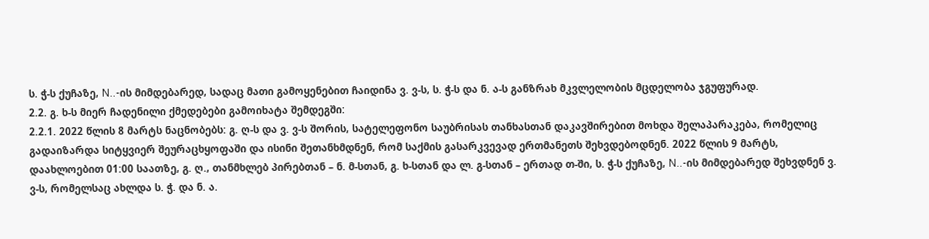ს. ჭ-ს ქუჩაზე, N..-ის მიმდებარედ, სადაც მათი გამოყენებით ჩაიდინა ვ. ვ-ს, ს. ჭ-ს და ნ. ა-ს განზრახ მკვლელობის მცდელობა ჯგუფურად.
2.2. გ. ხ-ს მიერ ჩადენილი ქმედებები გამოიხატა შემდეგში:
2.2.1. 2022 წლის 8 მარტს ნაცნობებს: გ. ღ-ს და ვ. ვ-ს შორის, სატელეფონო საუბრისას თანხასთან დაკავშირებით მოხდა შელაპარაკება, რომელიც გადაიზარდა სიტყვიერ შეურაცხყოფაში და ისინი შეთანხმდნენ, რომ საქმის გასარკვევად ერთმანეთს შეხვდებოდნენ. 2022 წლის 9 მარტს, დაახლოებით 01:00 საათზე, გ. ღ., თანმხლებ პირებთან – ნ. მ-სთან, გ. ხ-სთან და ლ. გ-სთან – ერთად თ-ში, ს. ჭ-ს ქუჩაზე, N..-ის მიმდებარედ შეხვდნენ ვ. ვ-ს, რომელსაც ახლდა ს. ჭ. და ნ. ა.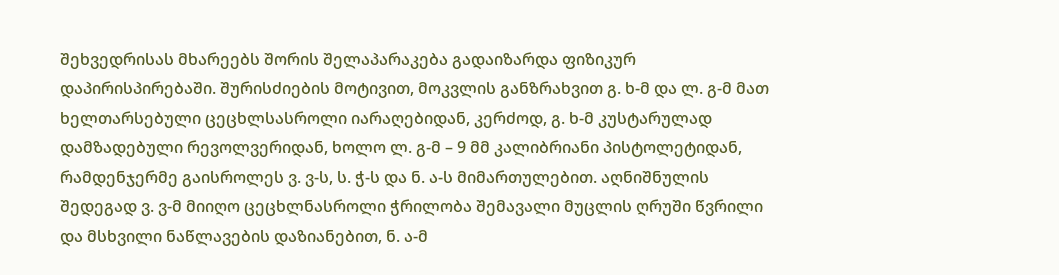შეხვედრისას მხარეებს შორის შელაპარაკება გადაიზარდა ფიზიკურ დაპირისპირებაში. შურისძიების მოტივით, მოკვლის განზრახვით გ. ხ-მ და ლ. გ-მ მათ ხელთარსებული ცეცხლსასროლი იარაღებიდან, კერძოდ, გ. ხ-მ კუსტარულად დამზადებული რევოლვერიდან, ხოლო ლ. გ-მ – 9 მმ კალიბრიანი პისტოლეტიდან, რამდენჯერმე გაისროლეს ვ. ვ-ს, ს. ჭ-ს და ნ. ა-ს მიმართულებით. აღნიშნულის შედეგად ვ. ვ-მ მიიღო ცეცხლნასროლი ჭრილობა შემავალი მუცლის ღრუში წვრილი და მსხვილი ნაწლავების დაზიანებით, ნ. ა-მ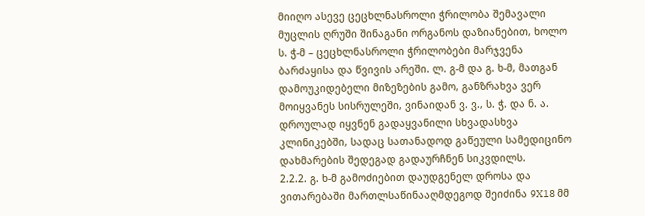მიიღო ასევე ცეცხლნასროლი ჭრილობა შემავალი მუცლის ღრუში შინაგანი ორგანოს დაზიანებით, ხოლო ს. ჭ-მ – ცეცხლნასროლი ჭრილობები მარჯვენა ბარძაყისა და წვივის არეში. ლ. გ-მ და გ. ხ-მ, მათგან დამოუკიდებელი მიზეზების გამო, განზრახვა ვერ მოიყვანეს სისრულეში, ვინაიდან ვ. ვ., ს. ჭ. და ნ. ა. დროულად იყვნენ გადაყვანილი სხვადასხვა კლინიკებში, სადაც სათანადოდ გაწეული სამედიცინო დახმარების შედეგად გადაურჩნენ სიკვდილს.
2.2.2. გ. ხ-მ გამოძიებით დაუდგენელ დროსა და ვითარებაში მართლსაწინააღმდეგოდ შეიძინა 9X18 მმ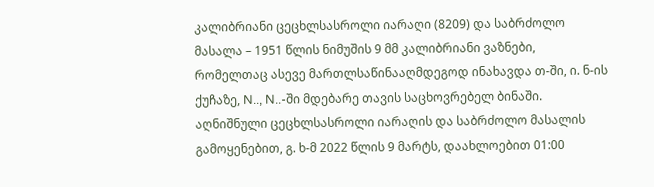კალიბრიანი ცეცხლსასროლი იარაღი (8209) და საბრძოლო მასალა – 1951 წლის ნიმუშის 9 მმ კალიბრიანი ვაზნები, რომელთაც ასევე მართლსაწინააღმდეგოდ ინახავდა თ-ში, ი. ნ-ის ქუჩაზე, N.., N..-ში მდებარე თავის საცხოვრებელ ბინაში. აღნიშნული ცეცხლსასროლი იარაღის და საბრძოლო მასალის გამოყენებით, გ. ხ-მ 2022 წლის 9 მარტს, დაახლოებით 01:00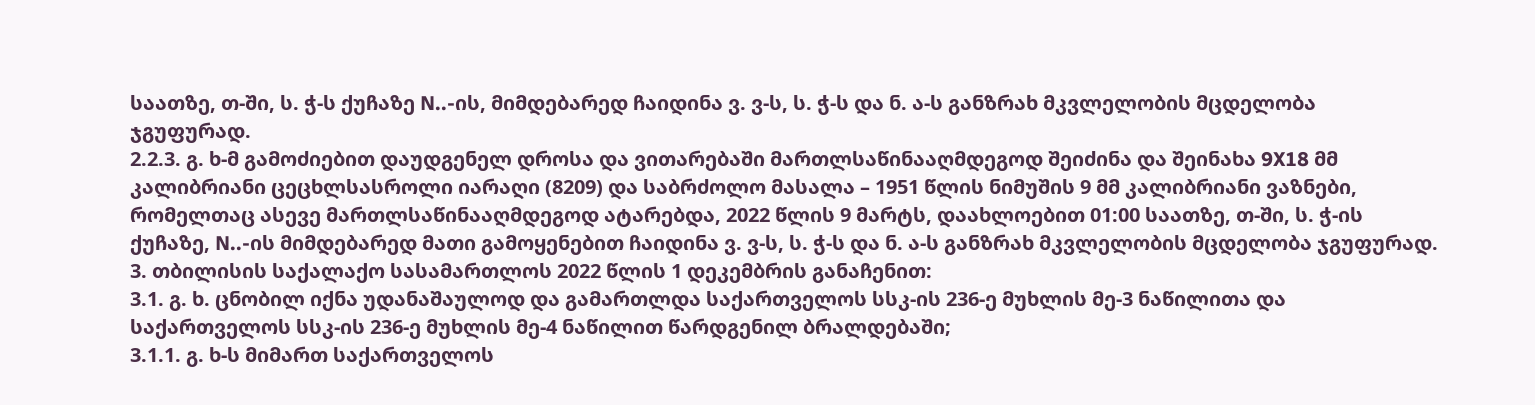საათზე, თ-ში, ს. ჭ-ს ქუჩაზე N..-ის, მიმდებარედ ჩაიდინა ვ. ვ-ს, ს. ჭ-ს და ნ. ა-ს განზრახ მკვლელობის მცდელობა ჯგუფურად.
2.2.3. გ. ხ-მ გამოძიებით დაუდგენელ დროსა და ვითარებაში მართლსაწინააღმდეგოდ შეიძინა და შეინახა 9X18 მმ კალიბრიანი ცეცხლსასროლი იარაღი (8209) და საბრძოლო მასალა – 1951 წლის ნიმუშის 9 მმ კალიბრიანი ვაზნები, რომელთაც ასევე მართლსაწინააღმდეგოდ ატარებდა, 2022 წლის 9 მარტს, დაახლოებით 01:00 საათზე, თ-ში, ს. ჭ-ის ქუჩაზე, N..-ის მიმდებარედ მათი გამოყენებით ჩაიდინა ვ. ვ-ს, ს. ჭ-ს და ნ. ა-ს განზრახ მკვლელობის მცდელობა ჯგუფურად.
3. თბილისის საქალაქო სასამართლოს 2022 წლის 1 დეკემბრის განაჩენით:
3.1. გ. ხ. ცნობილ იქნა უდანაშაულოდ და გამართლდა საქართველოს სსკ-ის 236-ე მუხლის მე-3 ნაწილითა და საქართველოს სსკ-ის 236-ე მუხლის მე-4 ნაწილით წარდგენილ ბრალდებაში;
3.1.1. გ. ხ-ს მიმართ საქართველოს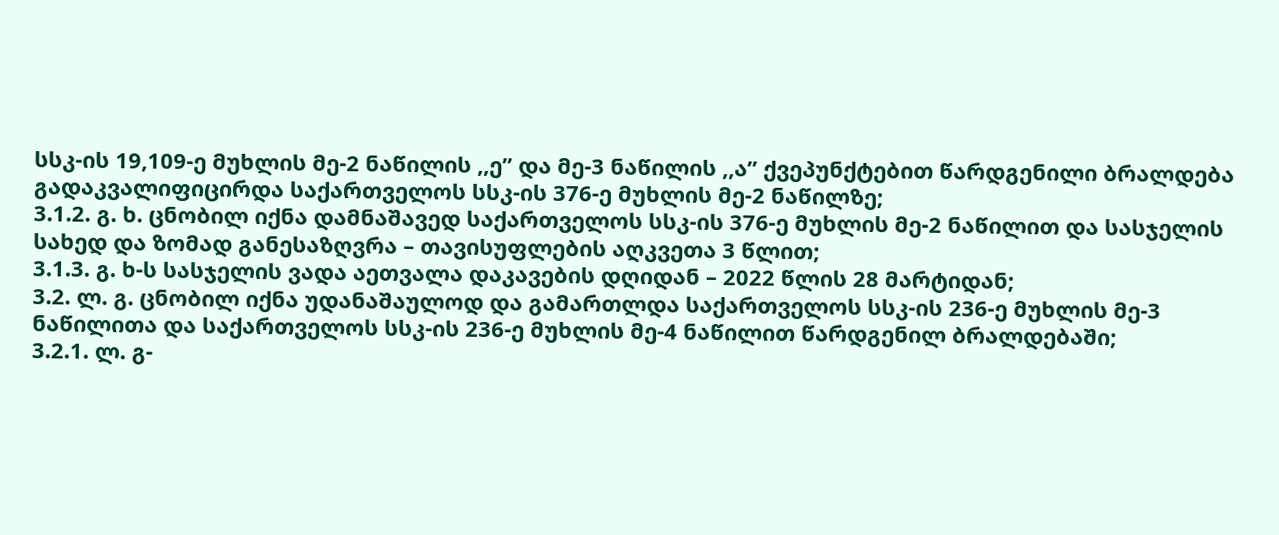სსკ-ის 19,109-ე მუხლის მე-2 ნაწილის ,,ე’’ და მე-3 ნაწილის ,,ა’’ ქვეპუნქტებით წარდგენილი ბრალდება გადაკვალიფიცირდა საქართველოს სსკ-ის 376-ე მუხლის მე-2 ნაწილზე;
3.1.2. გ. ხ. ცნობილ იქნა დამნაშავედ საქართველოს სსკ-ის 376-ე მუხლის მე-2 ნაწილით და სასჯელის სახედ და ზომად განესაზღვრა – თავისუფლების აღკვეთა 3 წლით;
3.1.3. გ. ხ-ს სასჯელის ვადა აეთვალა დაკავების დღიდან – 2022 წლის 28 მარტიდან;
3.2. ლ. გ. ცნობილ იქნა უდანაშაულოდ და გამართლდა საქართველოს სსკ-ის 236-ე მუხლის მე-3 ნაწილითა და საქართველოს სსკ-ის 236-ე მუხლის მე-4 ნაწილით წარდგენილ ბრალდებაში;
3.2.1. ლ. გ-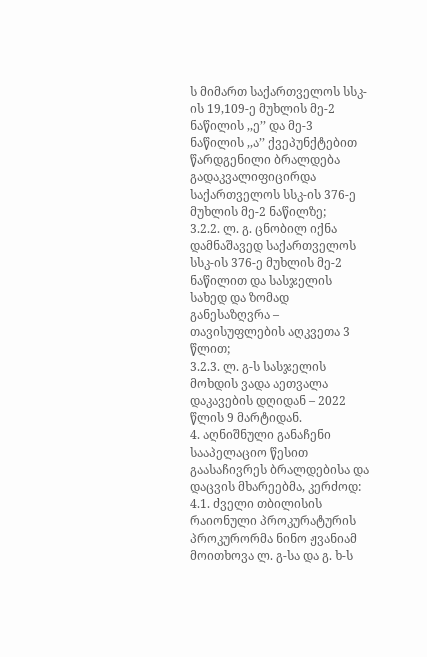ს მიმართ საქართველოს სსკ-ის 19,109-ე მუხლის მე-2 ნაწილის ,,ე’’ და მე-3 ნაწილის ,,ა’’ ქვეპუნქტებით წარდგენილი ბრალდება გადაკვალიფიცირდა საქართველოს სსკ-ის 376-ე მუხლის მე-2 ნაწილზე;
3.2.2. ლ. გ. ცნობილ იქნა დამნაშავედ საქართველოს სსკ-ის 376-ე მუხლის მე-2 ნაწილით და სასჯელის სახედ და ზომად განესაზღვრა – თავისუფლების აღკვეთა 3 წლით;
3.2.3. ლ. გ-ს სასჯელის მოხდის ვადა აეთვალა დაკავების დღიდან – 2022 წლის 9 მარტიდან.
4. აღნიშნული განაჩენი სააპელაციო წესით გაასაჩივრეს ბრალდებისა და დაცვის მხარეებმა, კერძოდ:
4.1. ძველი თბილისის რაიონული პროკურატურის პროკურორმა ნინო ჟვანიამ მოითხოვა ლ. გ-სა და გ. ხ-ს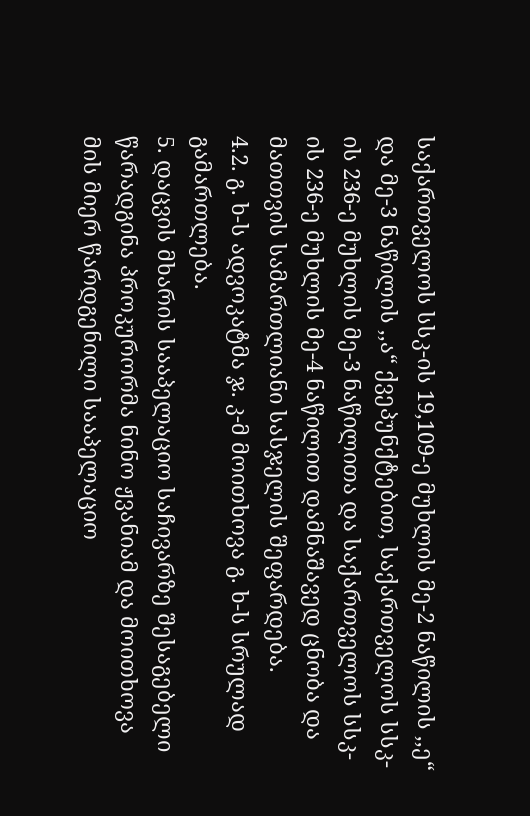საქართველოს სსკ-ის 19,109-ე მუხლის მე-2 ნაწილის ,,ე“ და მე-3 ნაწილის ,,ა“ ქვეპუნქტებით, საქართველოს სსკ-ის 236-ე მუხლის მე-3 ნაწილითა და საქართველოს სსკ-ის 236-ე მუხლის მე-4 ნაწილით დამნაშავედ ცნობა და მათთვის სამართლიანი სასჯელის შეფარდება.
4.2. გ. ხ-ს ადვოკატმა ჯ. კ-მ მოითხოვა გ. ხ-ს სრულად გამართლება.
5. დაცვის მხარის სააპელაციო საჩივარზე შესაგებელი წარადგინა პროკურორმა ნინო ჟვანიამ და მოითხოვა მის მიერ წარდგენილი სააპელაციო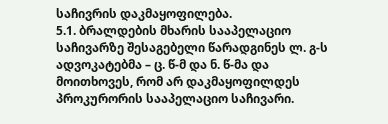საჩივრის დაკმაყოფილება.
5.1. ბრალდების მხარის სააპელაციო საჩივარზე შესაგებელი წარადგინეს ლ. გ-ს ადვოკატებმა – ც. წ-მ და ნ. წ-მა და მოითხოვეს, რომ არ დაკმაყოფილდეს პროკურორის სააპელაციო საჩივარი.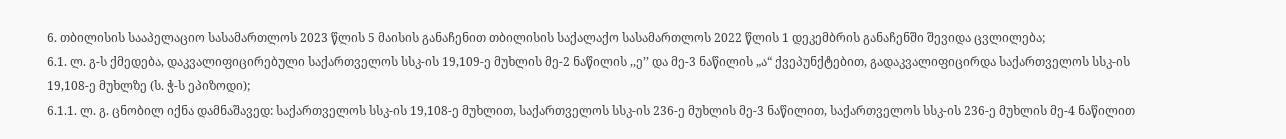6. თბილისის სააპელაციო სასამართლოს 2023 წლის 5 მაისის განაჩენით თბილისის საქალაქო სასამართლოს 2022 წლის 1 დეკემბრის განაჩენში შევიდა ცვლილება;
6.1. ლ. გ-ს ქმედება, დაკვალიფიცირებული საქართველოს სსკ-ის 19,109-ე მუხლის მე-2 ნაწილის ,,ე’’ და მე-3 ნაწილის „ა“ ქვეპუნქტებით, გადაკვალიფიცირდა საქართველოს სსკ-ის 19,108-ე მუხლზე (ს. ჭ-ს ეპიზოდი);
6.1.1. ლ. გ. ცნობილ იქნა დამნაშავედ: საქართველოს სსკ-ის 19,108-ე მუხლით, საქართველოს სსკ-ის 236-ე მუხლის მე-3 ნაწილით, საქართველოს სსკ-ის 236-ე მუხლის მე-4 ნაწილით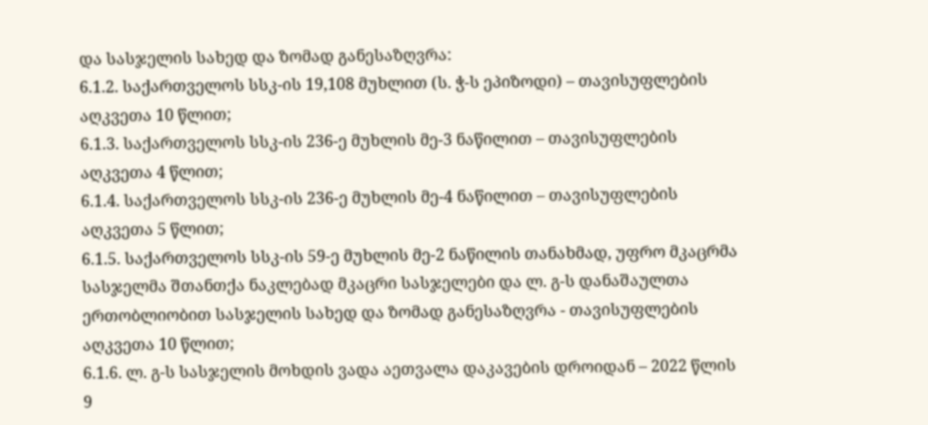და სასჯელის სახედ და ზომად განესაზღვრა:
6.1.2. საქართველოს სსკ-ის 19,108 მუხლით (ს. ჭ-ს ეპიზოდი) – თავისუფლების აღკვეთა 10 წლით;
6.1.3. საქართველოს სსკ-ის 236-ე მუხლის მე-3 ნაწილით – თავისუფლების აღკვეთა 4 წლით;
6.1.4. საქართველოს სსკ-ის 236-ე მუხლის მე-4 ნაწილით – თავისუფლების აღკვეთა 5 წლით;
6.1.5. საქართველოს სსკ-ის 59-ე მუხლის მე-2 ნაწილის თანახმად, უფრო მკაცრმა სასჯელმა შთანთქა ნაკლებად მკაცრი სასჯელები და ლ. გ-ს დანაშაულთა ერთობლიობით სასჯელის სახედ და ზომად განესაზღვრა - თავისუფლების აღკვეთა 10 წლით;
6.1.6. ლ. გ-ს სასჯელის მოხდის ვადა აეთვალა დაკავების დროიდან – 2022 წლის 9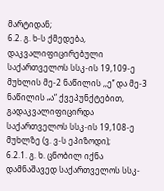მარტიდან;
6.2. გ. ხ-ს ქმედება, დაკვალიფიცირებული საქართველოს სსკ-ის 19,109-ე მუხლის მე-2 ნაწილის ,,ე’’ და მე-3 ნაწილის „ა“ ქვეპუნქტებით, გადაკვალიფიცირდა საქართველოს სსკ-ის 19,108-ე მუხლზე (ვ. ვ-ს ეპიზოდი);
6.2.1. გ. ხ. ცნობილ იქნა დამნაშავედ საქართველოს სსკ-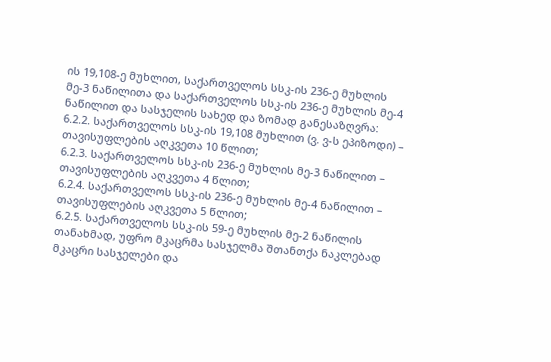ის 19,108-ე მუხლით, საქართველოს სსკ-ის 236-ე მუხლის მე-3 ნაწილითა და საქართველოს სსკ-ის 236-ე მუხლის მე-4 ნაწილით და სასჯელის სახედ და ზომად განესაზღვრა:
6.2.2. საქართველოს სსკ-ის 19,108 მუხლით (ვ. ვ-ს ეპიზოდი) – თავისუფლების აღკვეთა 10 წლით;
6.2.3. საქართველოს სსკ-ის 236-ე მუხლის მე-3 ნაწილით – თავისუფლების აღკვეთა 4 წლით;
6.2.4. საქართველოს სსკ-ის 236-ე მუხლის მე-4 ნაწილით – თავისუფლების აღკვეთა 5 წლით;
6.2.5. საქართველოს სსკ-ის 59-ე მუხლის მე-2 ნაწილის თანახმად, უფრო მკაცრმა სასჯელმა შთანთქა ნაკლებად მკაცრი სასჯელები და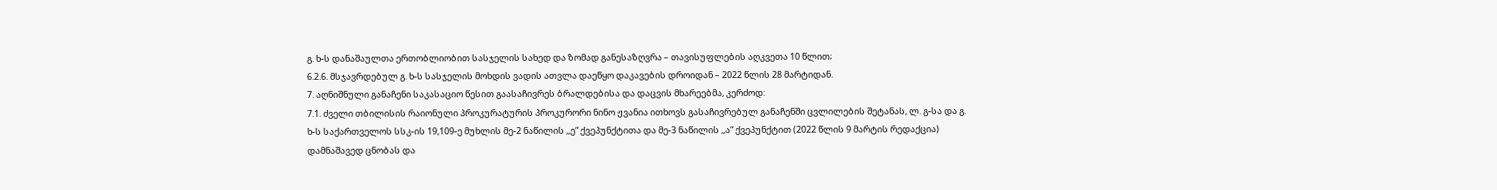გ. ხ-ს დანაშაულთა ერთობლიობით სასჯელის სახედ და ზომად განესაზღვრა – თავისუფლების აღკვეთა 10 წლით;
6.2.6. მსჯავრდებულ გ. ხ-ს სასჯელის მოხდის ვადის ათვლა დაეწყო დაკავების დროიდან – 2022 წლის 28 მარტიდან.
7. აღნიშნული განაჩენი საკასაციო წესით გაასაჩივრეს ბრალდებისა და დაცვის მხარეებმა, კერძოდ:
7.1. ძველი თბილისის რაიონული პროკურატურის პროკურორი ნინო ჟვანია ითხოვს გასაჩივრებულ განაჩენში ცვლილების შეტანას, ლ. გ-სა და გ. ხ-ს საქართველოს სსკ-ის 19,109-ე მუხლის მე-2 ნაწილის ,,ე“ ქვეპუნქტითა და მე-3 ნაწილის ,,ა“ ქვეპუნქტით (2022 წლის 9 მარტის რედაქცია) დამნაშავედ ცნობას და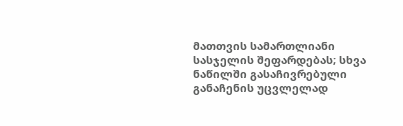მათთვის სამართლიანი სასჯელის შეფარდებას; სხვა ნაწილში გასაჩივრებული განაჩენის უცვლელად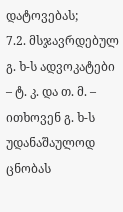დატოვებას;
7.2. მსჯავრდებულ გ. ხ-ს ადვოკატები – ტ. კ. და თ. მ. – ითხოვენ გ. ხ-ს უდანაშაულოდ ცნობას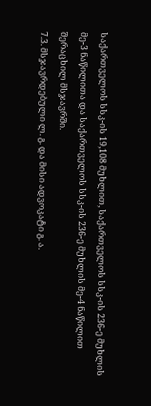საქართველოს სსკ-ის 19,108 მუხლით, საქართველოს სსკ-ის 236-ე მუხლის მე-3 ნაწილითა და საქართველოს სსკ-ის 236-ე მუხლის მე-4 ნაწილით შერაცხილ მსჯავრში.
7.3. მსჯავრდებული ლ. გ. და მისი ადვოკატი გ. ა.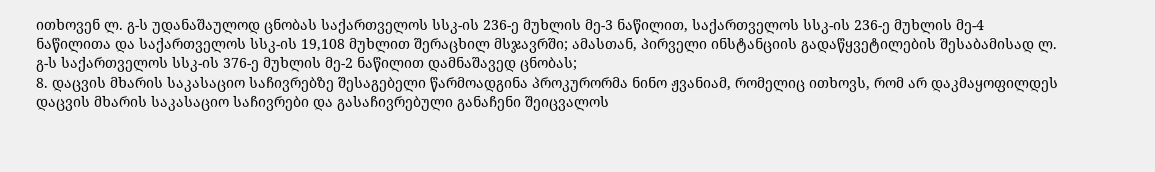ითხოვენ ლ. გ-ს უდანაშაულოდ ცნობას საქართველოს სსკ-ის 236-ე მუხლის მე-3 ნაწილით, საქართველოს სსკ-ის 236-ე მუხლის მე-4 ნაწილითა და საქართველოს სსკ-ის 19,108 მუხლით შერაცხილ მსჯავრში; ამასთან, პირველი ინსტანციის გადაწყვეტილების შესაბამისად ლ. გ-ს საქართველოს სსკ-ის 376-ე მუხლის მე-2 ნაწილით დამნაშავედ ცნობას;
8. დაცვის მხარის საკასაციო საჩივრებზე შესაგებელი წარმოადგინა პროკურორმა ნინო ჟვანიამ, რომელიც ითხოვს, რომ არ დაკმაყოფილდეს დაცვის მხარის საკასაციო საჩივრები და გასაჩივრებული განაჩენი შეიცვალოს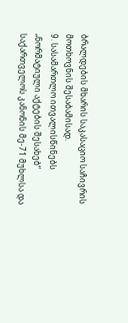ბრალდების მხარის საკასაციო საჩივრის მოთხოვნის შესაბამისად.
9. სასამართლო ითვალისწინებს „ნორმატიული აქტების შესახებ“ საქართველოს კანონის მე-71 მუხლსა და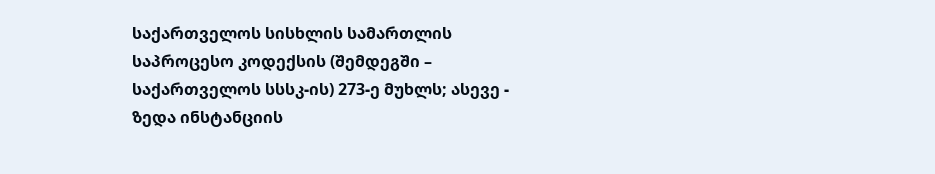საქართველოს სისხლის სამართლის საპროცესო კოდექსის (შემდეგში – საქართველოს სსსკ-ის) 273-ე მუხლს; ასევე - ზედა ინსტანციის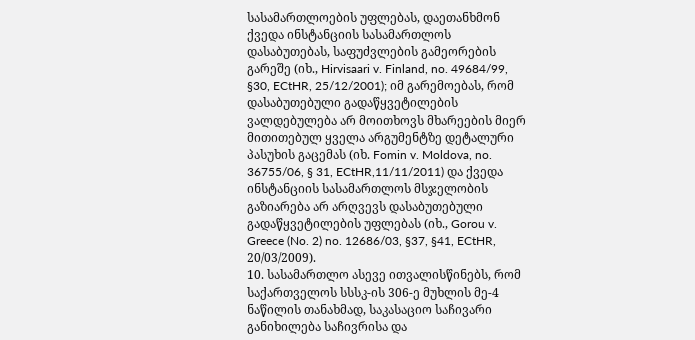სასამართლოების უფლებას, დაეთანხმონ ქვედა ინსტანციის სასამართლოს დასაბუთებას, საფუძვლების გამეორების გარეშე (იხ., Hirvisaari v. Finland, no. 49684/99, §30, ECtHR, 25/12/2001); იმ გარემოებას, რომ დასაბუთებული გადაწყვეტილების ვალდებულება არ მოითხოვს მხარეების მიერ მითითებულ ყველა არგუმენტზე დეტალური პასუხის გაცემას (იხ. Fomin v. Moldova, no. 36755/06, § 31, ECtHR,11/11/2011) და ქვედა ინსტანციის სასამართლოს მსჯელობის გაზიარება არ არღვევს დასაბუთებული გადაწყვეტილების უფლებას (იხ., Gorou v. Greece (No. 2) no. 12686/03, §37, §41, ECtHR, 20/03/2009).
10. სასამართლო ასევე ითვალისწინებს, რომ საქართველოს სსსკ-ის 306-ე მუხლის მე-4 ნაწილის თანახმად, საკასაციო საჩივარი განიხილება საჩივრისა და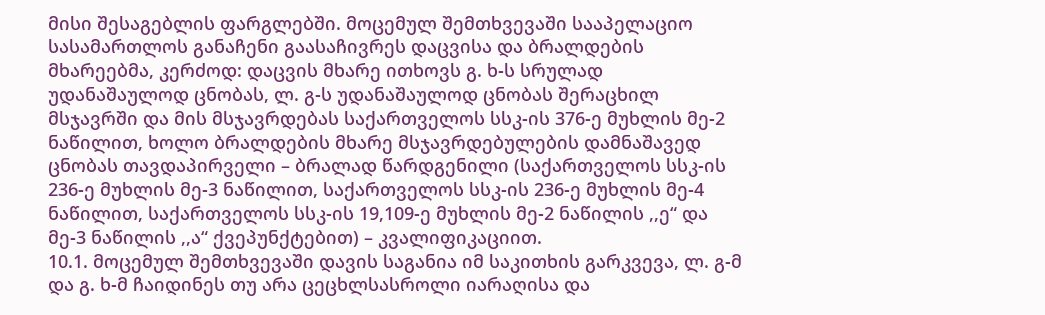მისი შესაგებლის ფარგლებში. მოცემულ შემთხვევაში სააპელაციო სასამართლოს განაჩენი გაასაჩივრეს დაცვისა და ბრალდების მხარეებმა, კერძოდ: დაცვის მხარე ითხოვს გ. ხ-ს სრულად უდანაშაულოდ ცნობას, ლ. გ-ს უდანაშაულოდ ცნობას შერაცხილ მსჯავრში და მის მსჯავრდებას საქართველოს სსკ-ის 376-ე მუხლის მე-2 ნაწილით, ხოლო ბრალდების მხარე მსჯავრდებულების დამნაშავედ ცნობას თავდაპირველი – ბრალად წარდგენილი (საქართველოს სსკ-ის 236-ე მუხლის მე-3 ნაწილით, საქართველოს სსკ-ის 236-ე მუხლის მე-4 ნაწილით, საქართველოს სსკ-ის 19,109-ე მუხლის მე-2 ნაწილის ,,ე“ და მე-3 ნაწილის ,,ა“ ქვეპუნქტებით) – კვალიფიკაციით.
10.1. მოცემულ შემთხვევაში დავის საგანია იმ საკითხის გარკვევა, ლ. გ-მ და გ. ხ-მ ჩაიდინეს თუ არა ცეცხლსასროლი იარაღისა და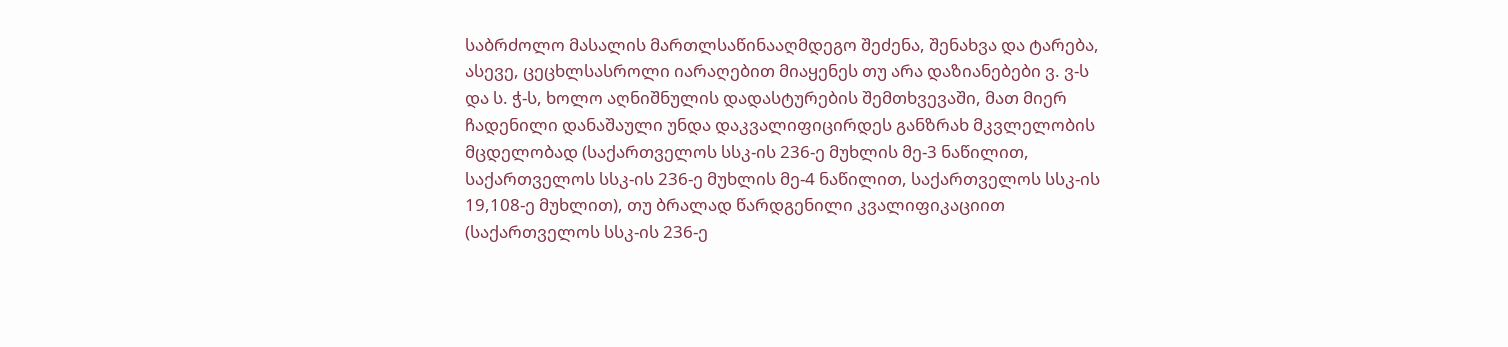საბრძოლო მასალის მართლსაწინააღმდეგო შეძენა, შენახვა და ტარება, ასევე, ცეცხლსასროლი იარაღებით მიაყენეს თუ არა დაზიანებები ვ. ვ-ს და ს. ჭ-ს, ხოლო აღნიშნულის დადასტურების შემთხვევაში, მათ მიერ ჩადენილი დანაშაული უნდა დაკვალიფიცირდეს განზრახ მკვლელობის მცდელობად (საქართველოს სსკ-ის 236-ე მუხლის მე-3 ნაწილით, საქართველოს სსკ-ის 236-ე მუხლის მე-4 ნაწილით, საქართველოს სსკ-ის 19,108-ე მუხლით), თუ ბრალად წარდგენილი კვალიფიკაციით (საქართველოს სსკ-ის 236-ე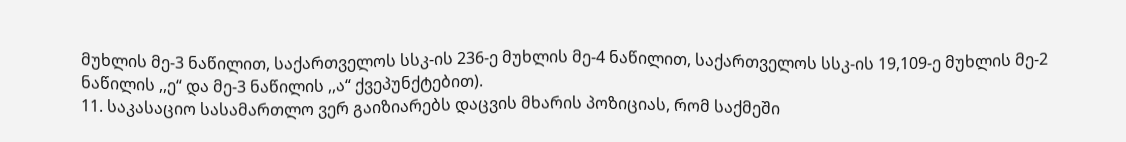მუხლის მე-3 ნაწილით, საქართველოს სსკ-ის 236-ე მუხლის მე-4 ნაწილით, საქართველოს სსკ-ის 19,109-ე მუხლის მე-2 ნაწილის ,,ე“ და მე-3 ნაწილის ,,ა“ ქვეპუნქტებით).
11. საკასაციო სასამართლო ვერ გაიზიარებს დაცვის მხარის პოზიციას, რომ საქმეში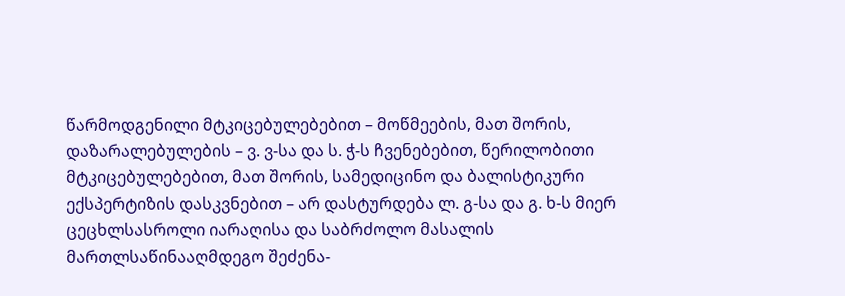წარმოდგენილი მტკიცებულებებით – მოწმეების, მათ შორის, დაზარალებულების – ვ. ვ-სა და ს. ჭ-ს ჩვენებებით, წერილობითი მტკიცებულებებით, მათ შორის, სამედიცინო და ბალისტიკური ექსპერტიზის დასკვნებით – არ დასტურდება ლ. გ-სა და გ. ხ-ს მიერ ცეცხლსასროლი იარაღისა და საბრძოლო მასალის მართლსაწინააღმდეგო შეძენა-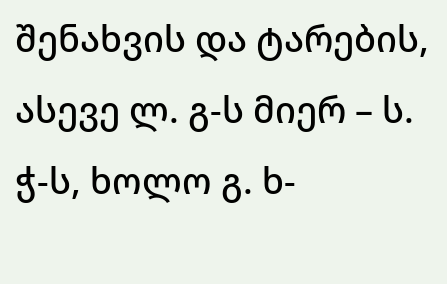შენახვის და ტარების, ასევე ლ. გ-ს მიერ – ს. ჭ-ს, ხოლო გ. ხ-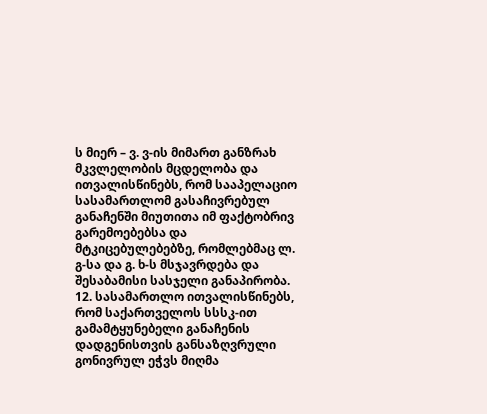ს მიერ – ვ. ვ-ის მიმართ განზრახ მკვლელობის მცდელობა და ითვალისწინებს, რომ სააპელაციო სასამართლომ გასაჩივრებულ განაჩენში მიუთითა იმ ფაქტობრივ გარემოებებსა და მტკიცებულებებზე, რომლებმაც ლ. გ-სა და გ. ხ-ს მსჯავრდება და შესაბამისი სასჯელი განაპირობა.
12. სასამართლო ითვალისწინებს, რომ საქართველოს სსსკ-ით გამამტყუნებელი განაჩენის დადგენისთვის განსაზღვრული გონივრულ ეჭვს მიღმა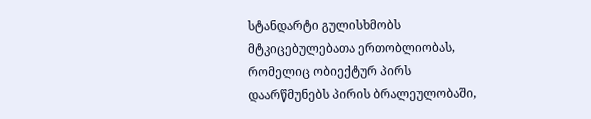სტანდარტი გულისხმობს მტკიცებულებათა ერთობლიობას, რომელიც ობიექტურ პირს დაარწმუნებს პირის ბრალეულობაში,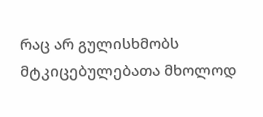რაც არ გულისხმობს მტკიცებულებათა მხოლოდ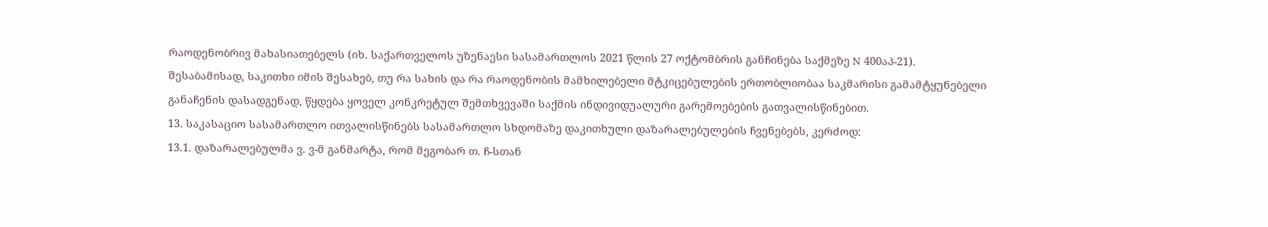რაოდენობრივ მახასიათებელს (იხ. საქართველოს უზენაესი სასამართლოს 2021 წლის 27 ოქტომბრის განჩინება საქმეზე N 400აპ-21). შესაბამისად, საკითხი იმის შესახებ, თუ რა სახის და რა რაოდენობის მამხილებელი მტკიცებულების ერთობლიობაა საკმარისი გამამტყუნებელი განაჩენის დასადგენად, წყდება ყოველ კონკრეტულ შემთხვევაში საქმის ინდივიდუალური გარემოებების გათვალისწინებით.
13. საკასაციო სასამართლო ითვალისწინებს სასამართლო სხდომაზე დაკითხული დაზარალებულების ჩვენებებს, კერძოდ:
13.1. დაზარალებულმა ვ. ვ-მ განმარტა, რომ მეგობარ თ. ჩ-სთან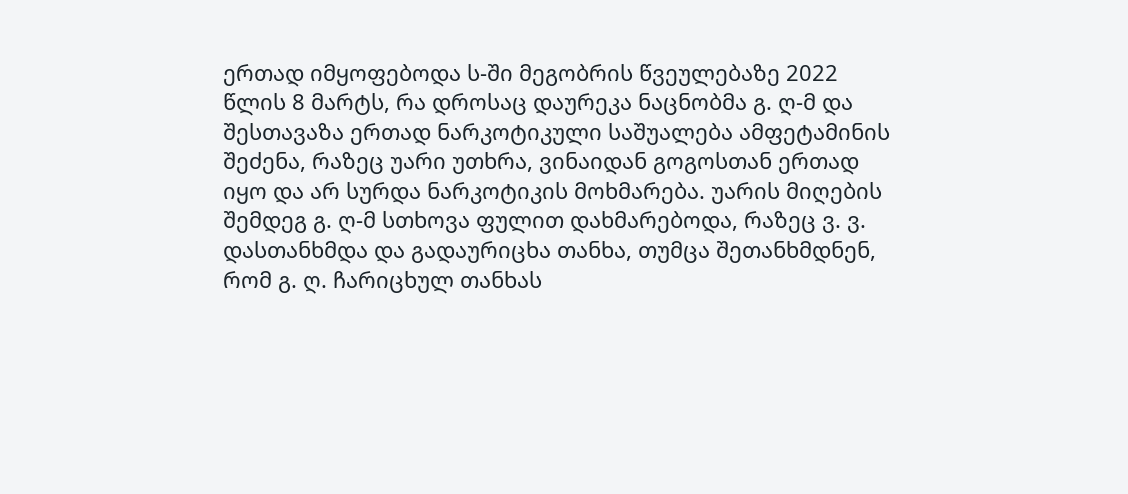ერთად იმყოფებოდა ს-ში მეგობრის წვეულებაზე 2022 წლის 8 მარტს, რა დროსაც დაურეკა ნაცნობმა გ. ღ-მ და შესთავაზა ერთად ნარკოტიკული საშუალება ამფეტამინის შეძენა, რაზეც უარი უთხრა, ვინაიდან გოგოსთან ერთად იყო და არ სურდა ნარკოტიკის მოხმარება. უარის მიღების შემდეგ გ. ღ-მ სთხოვა ფულით დახმარებოდა, რაზეც ვ. ვ. დასთანხმდა და გადაურიცხა თანხა, თუმცა შეთანხმდნენ, რომ გ. ღ. ჩარიცხულ თანხას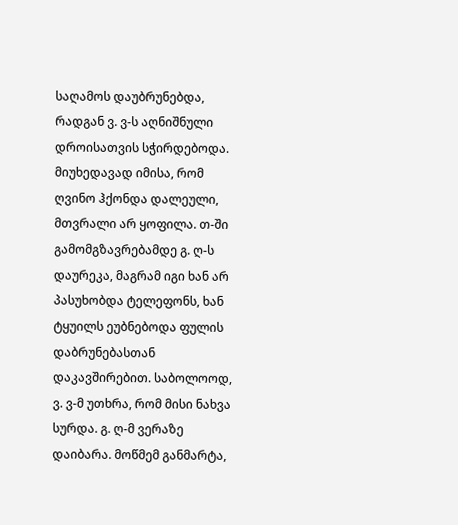საღამოს დაუბრუნებდა, რადგან ვ. ვ-ს აღნიშნული დროისათვის სჭირდებოდა. მიუხედავად იმისა, რომ ღვინო ჰქონდა დალეული, მთვრალი არ ყოფილა. თ-ში გამომგზავრებამდე გ. ღ-ს დაურეკა, მაგრამ იგი ხან არ პასუხობდა ტელეფონს, ხან ტყუილს ეუბნებოდა ფულის დაბრუნებასთან დაკავშირებით. საბოლოოდ, ვ. ვ-მ უთხრა, რომ მისი ნახვა სურდა. გ. ღ-მ ვერაზე დაიბარა. მოწმემ განმარტა,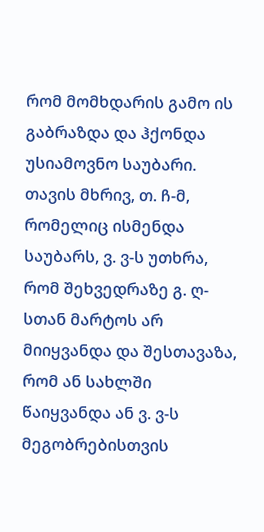რომ მომხდარის გამო ის გაბრაზდა და ჰქონდა უსიამოვნო საუბარი. თავის მხრივ, თ. ჩ-მ, რომელიც ისმენდა საუბარს, ვ. ვ-ს უთხრა, რომ შეხვედრაზე გ. ღ-სთან მარტოს არ მიიყვანდა და შესთავაზა, რომ ან სახლში წაიყვანდა ან ვ. ვ-ს მეგობრებისთვის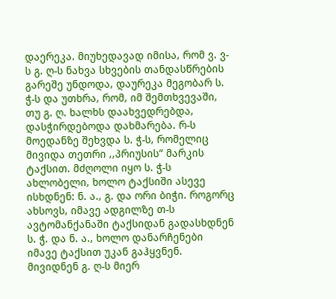დაერეკა. მიუხედავად იმისა, რომ ვ. ვ-ს გ. ღ-ს ნახვა სხვების თანდასწრების გარეშე უნდოდა, დაურეკა მეგობარ ს. ჭ-ს და უთხრა, რომ, იმ შემთხვევაში, თუ გ. ღ. ხალხს დაახვედრებდა, დასჭირდებოდა დახმარება. რ-ს მოედანზე შეხვდა ს. ჭ-ს, რომელიც მივიდა თეთრი ,,პრიუსის“ მარკის ტაქსით. მძღოლი იყო ს. ჭ-ს ახლობელი, ხოლო ტაქსიში ასევე ისხდნენ: ნ. ა., გ. და ორი ბიჭი. როგორც ახსოვს, იმავე ადგილზე თ-ს ავტომანქანაში ტაქსიდან გადასხდნენ ს. ჭ. და ნ. ა., ხოლო დანარჩენები იმავე ტაქსით უკან გაჰყვნენ. მივიდნენ გ. ღ-ს მიერ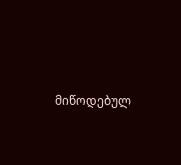მიწოდებულ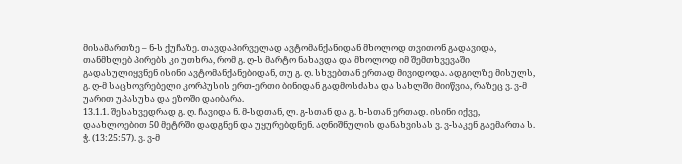მისამართზე – ნ-ს ქუჩაზე. თავდაპირველად ავტომანქანიდან მხოლოდ თვითონ გადავიდა, თანმხლებ პირებს კი უთხრა, რომ გ. ღ-ს მარტო ნახავდა და მხოლოდ იმ შემთხვევაში გადასულიყვნენ ისინი ავტომანქანებიდან, თუ გ. ღ. სხვებთან ერთად მივიდოდა. ადგილზე მისულს, გ. ღ-მ საცხოვრებელი კორპუსის ერთ-ერთი ბინიდან გადმოსძახა და სახლში მიიწვია, რაზეც ვ. ვ-მ უარით უპასუხა და ეზოში დაიბარა.
13.1.1. შესახვედრად გ. ღ. ჩავიდა ნ. მ-სდთან, ლ. გ-სთან და გ. ხ-სთან ერთად. ისინი იქვე, დაახლოებით 50 მეტრში დადგნენ და უყურებდნენ. აღნიშნულის დანახვისას ვ. ვ-საკენ გაემართა ს. ჭ. (13:25:57). ვ. ვ-მ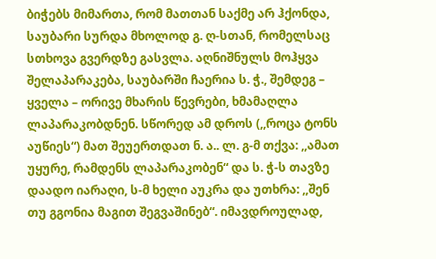ბიჭებს მიმართა, რომ მათთან საქმე არ ჰქონდა, საუბარი სურდა მხოლოდ გ. ღ-სთან, რომელსაც სთხოვა გვერდზე გასვლა. აღნიშნულს მოჰყვა შელაპარაკება, საუბარში ჩაერია ს. ჭ., შემდეგ – ყველა – ორივე მხარის წევრები, ხმამაღლა ლაპარაკობდნენ. სწორედ ამ დროს (,,როცა ტონს აუწიეს“) მათ შეუერთდათ ნ. ა.. ლ. გ-მ თქვა: ,,ამათ უყურე, რამდენს ლაპარაკობენ“ და ს. ჭ-ს თავზე დაადო იარაღი, ს-მ ხელი აუკრა და უთხრა: ,,შენ თუ გგონია მაგით შეგვაშინებ“. იმავდროულად,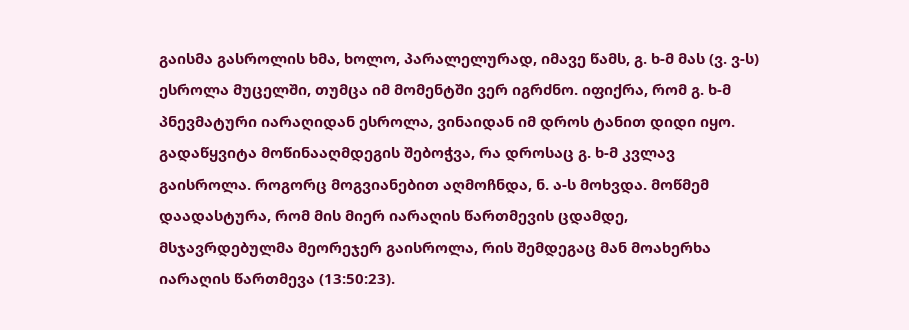გაისმა გასროლის ხმა, ხოლო, პარალელურად, იმავე წამს, გ. ხ-მ მას (ვ. ვ-ს) ესროლა მუცელში, თუმცა იმ მომენტში ვერ იგრძნო. იფიქრა, რომ გ. ხ-მ პნევმატური იარაღიდან ესროლა, ვინაიდან იმ დროს ტანით დიდი იყო. გადაწყვიტა მოწინააღმდეგის შებოჭვა, რა დროსაც გ. ხ-მ კვლავ გაისროლა. როგორც მოგვიანებით აღმოჩნდა, ნ. ა-ს მოხვდა. მოწმემ დაადასტურა, რომ მის მიერ იარაღის წართმევის ცდამდე, მსჯავრდებულმა მეორეჯერ გაისროლა, რის შემდეგაც მან მოახერხა იარაღის წართმევა (13:50:23).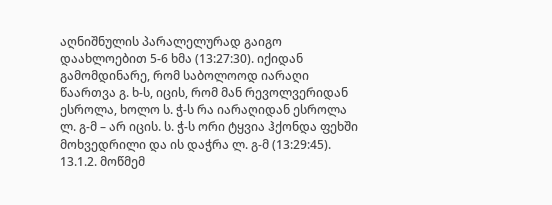აღნიშნულის პარალელურად გაიგო დაახლოებით 5-6 ხმა (13:27:30). იქიდან გამომდინარე, რომ საბოლოოდ იარაღი წაართვა გ. ხ-ს, იცის, რომ მან რევოლვერიდან ესროლა, ხოლო ს. ჭ-ს რა იარაღიდან ესროლა ლ. გ-მ – არ იცის. ს. ჭ-ს ორი ტყვია ჰქონდა ფეხში მოხვედრილი და ის დაჭრა ლ. გ-მ (13:29:45).
13.1.2. მოწმემ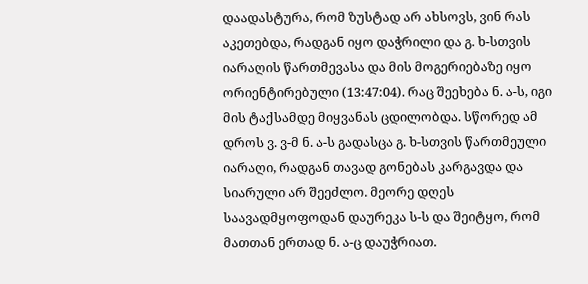დაადასტურა, რომ ზუსტად არ ახსოვს, ვინ რას აკეთებდა, რადგან იყო დაჭრილი და გ. ხ-სთვის იარაღის წართმევასა და მის მოგერიებაზე იყო ორიენტირებული (13:47:04). რაც შეეხება ნ. ა-ს, იგი მის ტაქსამდე მიყვანას ცდილობდა. სწორედ ამ დროს ვ. ვ-მ ნ. ა-ს გადასცა გ. ხ-სთვის წართმეული იარაღი, რადგან თავად გონებას კარგავდა და სიარული არ შეეძლო. მეორე დღეს საავადმყოფოდან დაურეკა ს-ს და შეიტყო, რომ მათთან ერთად ნ. ა-ც დაუჭრიათ.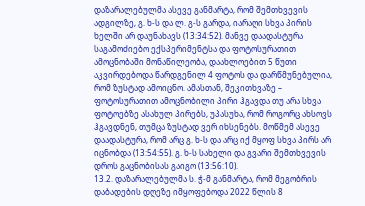დაზარალებულმა ასევე განმარტა, რომ შემთხვევის ადგილზე, გ. ხ-ს და ლ. გ-ს გარდა, იარაღი სხვა პირის ხელში არ დაუნახავს (13:34:52). მანვე დაადასტურა საგამოძიებო ექსპერიმენტსა და ფოტოსურათით ამოცნობაში მონაწილეობა, დაახლოებით 5 წუთი აკვირდებოდა წარდგენილ 4 ფოტოს და დარწმუნებულია, რომ ზუსტად ამოიცნო. ამასთან, შეკითხვაზე – ფოტოსურათით ამოცნობილი პირი ჰგავდა თუ არა სხვა ფოტოებზე ასახულ პირებს, უპასუხა, რომ როგორც ახსოვს ჰგავდნენ, თუმცა ზუსტად ვერ იხსენებს. მოწმემ ასევე დაადასტურა, რომ არც გ. ხ-ს და არც იქ მყოფ სხვა პირს არ იცნობდა (13:54:55). გ. ხ-ს სახელი და გვარი შემთხვევის დროს გაცნობისას გაიგო (13:56:10).
13.2. დაზარალებულმა ს. ჭ-მ განმარტა, რომ მეგობრის დაბადების დღეზე იმყოფებოდა 2022 წლის 8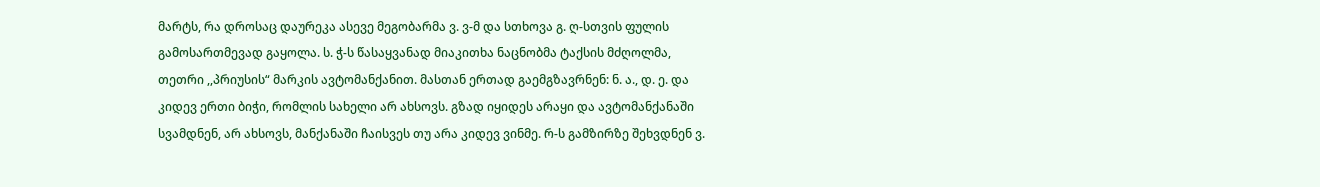მარტს, რა დროსაც დაურეკა ასევე მეგობარმა ვ. ვ-მ და სთხოვა გ. ღ-სთვის ფულის გამოსართმევად გაყოლა. ს. ჭ-ს წასაყვანად მიაკითხა ნაცნობმა ტაქსის მძღოლმა, თეთრი ,,პრიუსის“ მარკის ავტომანქანით. მასთან ერთად გაემგზავრნენ: ნ. ა., დ. ე. და კიდევ ერთი ბიჭი, რომლის სახელი არ ახსოვს. გზად იყიდეს არაყი და ავტომანქანაში სვამდნენ, არ ახსოვს, მანქანაში ჩაისვეს თუ არა კიდევ ვინმე. რ-ს გამზირზე შეხვდნენ ვ.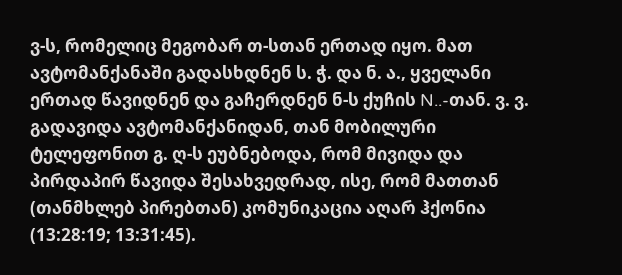ვ-ს, რომელიც მეგობარ თ-სთან ერთად იყო. მათ ავტომანქანაში გადასხდნენ ს. ჭ. და ნ. ა., ყველანი ერთად წავიდნენ და გაჩერდნენ ნ-ს ქუჩის N..-თან. ვ. ვ. გადავიდა ავტომანქანიდან, თან მობილური ტელეფონით გ. ღ-ს ეუბნებოდა, რომ მივიდა და პირდაპირ წავიდა შესახვედრად, ისე, რომ მათთან (თანმხლებ პირებთან) კომუნიკაცია აღარ ჰქონია (13:28:19; 13:31:45).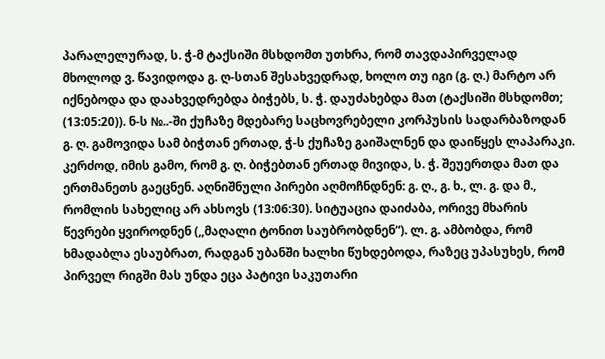პარალელურად, ს. ჭ-მ ტაქსიში მსხდომთ უთხრა, რომ თავდაპირველად მხოლოდ ვ. წავიდოდა გ. ღ-სთან შესახვედრად, ხოლო თუ იგი (გ. ღ.) მარტო არ იქნებოდა და დაახვედრებდა ბიჭებს, ს. ჭ. დაუძახებდა მათ (ტაქსიში მსხდომთ; (13:05:20)). ნ-ს №..-ში ქუჩაზე მდებარე საცხოვრებელი კორპუსის სადარბაზოდან გ. ღ. გამოვიდა სამ ბიჭთან ერთად, ჭ-ს ქუჩაზე გაიშალნენ და დაიწყეს ლაპარაკი. კერძოდ, იმის გამო, რომ გ. ღ. ბიჭებთან ერთად მივიდა, ს. ჭ. შეუერთდა მათ და ერთმანეთს გაეცნენ. აღნიშნული პირები აღმოჩნდნენ: გ. ღ., გ. ხ., ლ. გ. და მ., რომლის სახელიც არ ახსოვს (13:06:30). სიტუაცია დაიძაბა, ორივე მხარის წევრები ყვიროდნენ (,,მაღალი ტონით საუბრობდნენ“). ლ. გ. ამბობდა, რომ ხმადაბლა ესაუბრათ, რადგან უბანში ხალხი წუხდებოდა, რაზეც უპასუხეს, რომ პირველ რიგში მას უნდა ეცა პატივი საკუთარი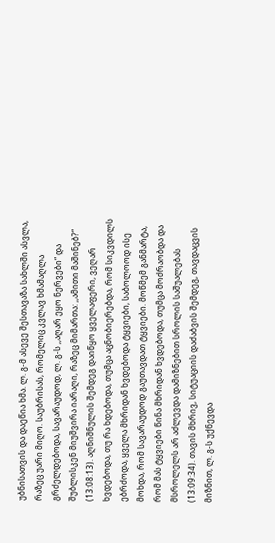უბნისათვის და დაეწია ხმა. ლ. გ-მ ასევე შესთავაზა სახლში ასვლა, რაზეც უარი მიღო. საუბრისას, რომელიც კვლავ ხმამაღლა გრძელდებოდა, სავარაუდოდ, ლ. გ-ს ,,აღარ ეყო ნერვები“ და შუბლისკენ მიუშვირა იარაღი, რაზეც მიმართა: ,,ამითი მაშინებ?“ (13:08:13). აღნიშნულის შემდეგ დაიწყო ყველაფერი, ვეღარ ხვდებოდა, თუ რა ხდებოდა, თუმცა აცნობიერებდა, რომ სიკვდილს ებრძოდა, ყველა მხრიდან ხვდებოდა ტყვიები, საბოლოოდ ისე მოხდა, რომ სავარაუდოდ გაუთავდათ ტყვიები. მოწმემ განმარტა, რომ მას ტყვიები წინა მხრიდან ხვდებოდა, თუმცა მოძრაობდა და მსროლელს არ აძლევდა დამიზნებით სროლის საშუალებას (13:09:34). თავის მხრივ, სიტუაციის დაძაბვის შემდეგ, თავდაცვის მიზნით, ლ. გ-ს უქნევდა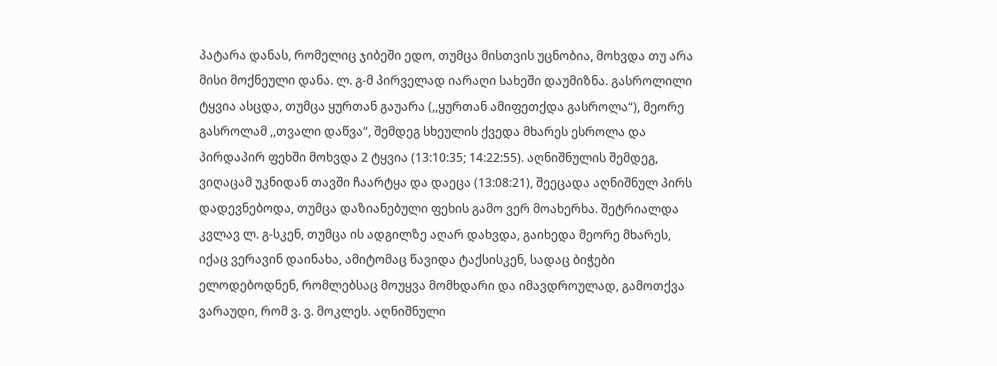პატარა დანას, რომელიც ჯიბეში ედო, თუმცა მისთვის უცნობია, მოხვდა თუ არა მისი მოქნეული დანა. ლ. გ-მ პირველად იარაღი სახეში დაუმიზნა. გასროლილი ტყვია ასცდა, თუმცა ყურთან გაუარა (,,ყურთან ამიფეთქდა გასროლა“), მეორე გასროლამ ,,თვალი დაწვა“, შემდეგ სხეულის ქვედა მხარეს ესროლა და პირდაპირ ფეხში მოხვდა 2 ტყვია (13:10:35; 14:22:55). აღნიშნულის შემდეგ, ვიღაცამ უკნიდან თავში ჩაარტყა და დაეცა (13:08:21), შეეცადა აღნიშნულ პირს დადევნებოდა, თუმცა დაზიანებული ფეხის გამო ვერ მოახერხა. შეტრიალდა კვლავ ლ. გ-სკენ, თუმცა ის ადგილზე აღარ დახვდა, გაიხედა მეორე მხარეს, იქაც ვერავინ დაინახა, ამიტომაც წავიდა ტაქსისკენ, სადაც ბიჭები ელოდებოდნენ, რომლებსაც მოუყვა მომხდარი და იმავდროულად, გამოთქვა ვარაუდი, რომ ვ. ვ. მოკლეს. აღნიშნული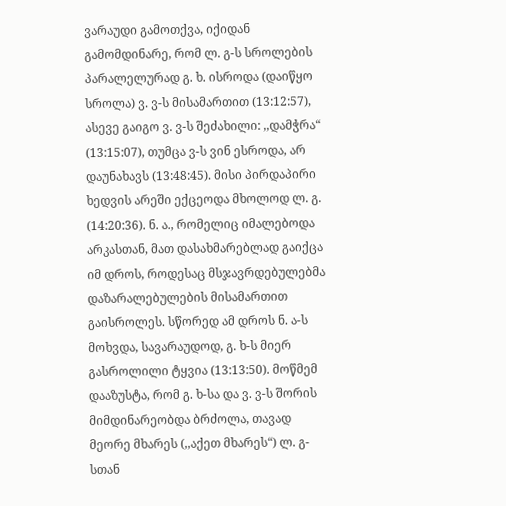ვარაუდი გამოთქვა, იქიდან გამომდინარე, რომ ლ. გ-ს სროლების პარალელურად გ. ხ. ისროდა (დაიწყო სროლა) ვ. ვ-ს მისამართით (13:12:57), ასევე გაიგო ვ. ვ-ს შეძახილი: ,,დამჭრა“ (13:15:07), თუმცა ვ-ს ვინ ესროდა, არ დაუნახავს (13:48:45). მისი პირდაპირი ხედვის არეში ექცეოდა მხოლოდ ლ. გ. (14:20:36). ნ. ა., რომელიც იმალებოდა არკასთან, მათ დასახმარებლად გაიქცა იმ დროს, როდესაც მსჯავრდებულებმა დაზარალებულების მისამართით გაისროლეს. სწორედ ამ დროს ნ. ა-ს მოხვდა, სავარაუდოდ, გ. ხ-ს მიერ გასროლილი ტყვია (13:13:50). მოწმემ დააზუსტა, რომ გ. ხ-სა და ვ. ვ-ს შორის მიმდინარეობდა ბრძოლა, თავად მეორე მხარეს (,,აქეთ მხარეს“) ლ. გ-სთან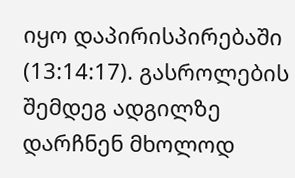იყო დაპირისპირებაში (13:14:17). გასროლების შემდეგ ადგილზე დარჩნენ მხოლოდ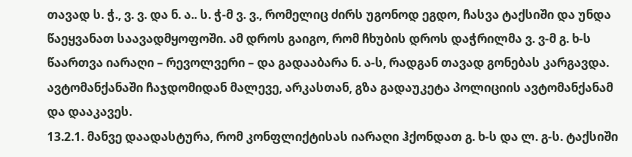თავად ს. ჭ., ვ. ვ. და ნ. ა.. ს. ჭ-მ ვ. ვ., რომელიც ძირს უგონოდ ეგდო, ჩასვა ტაქსიში და უნდა წაეყვანათ საავადმყოფოში. ამ დროს გაიგო, რომ ჩხუბის დროს დაჭრილმა ვ. ვ-მ გ. ხ-ს წაართვა იარაღი – რევოლვერი – და გადააბარა ნ. ა-ს, რადგან თავად გონებას კარგავდა. ავტომანქანაში ჩაჯდომიდან მალევე, არკასთან, გზა გადაუკეტა პოლიციის ავტომანქანამ და დააკავეს.
13.2.1. მანვე დაადასტურა, რომ კონფლიქტისას იარაღი ჰქონდათ გ. ხ-ს და ლ. გ-ს. ტაქსიში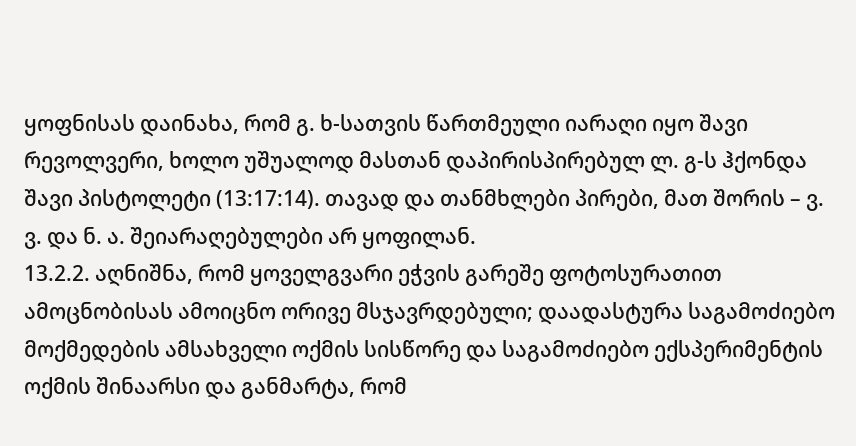ყოფნისას დაინახა, რომ გ. ხ-სათვის წართმეული იარაღი იყო შავი რევოლვერი, ხოლო უშუალოდ მასთან დაპირისპირებულ ლ. გ-ს ჰქონდა შავი პისტოლეტი (13:17:14). თავად და თანმხლები პირები, მათ შორის – ვ. ვ. და ნ. ა. შეიარაღებულები არ ყოფილან.
13.2.2. აღნიშნა, რომ ყოველგვარი ეჭვის გარეშე ფოტოსურათით ამოცნობისას ამოიცნო ორივე მსჯავრდებული; დაადასტურა საგამოძიებო მოქმედების ამსახველი ოქმის სისწორე და საგამოძიებო ექსპერიმენტის ოქმის შინაარსი და განმარტა, რომ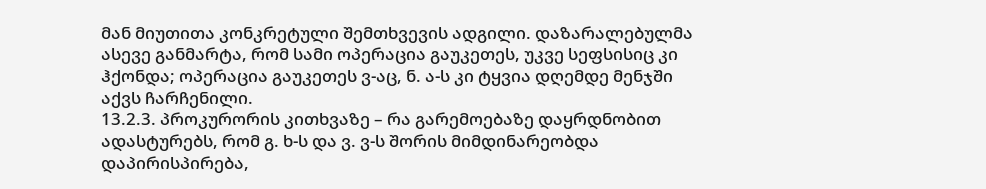მან მიუთითა კონკრეტული შემთხვევის ადგილი. დაზარალებულმა ასევე განმარტა, რომ სამი ოპერაცია გაუკეთეს, უკვე სეფსისიც კი ჰქონდა; ოპერაცია გაუკეთეს ვ-აც, ნ. ა-ს კი ტყვია დღემდე მენჯში აქვს ჩარჩენილი.
13.2.3. პროკურორის კითხვაზე – რა გარემოებაზე დაყრდნობით ადასტურებს, რომ გ. ხ-ს და ვ. ვ-ს შორის მიმდინარეობდა დაპირისპირება,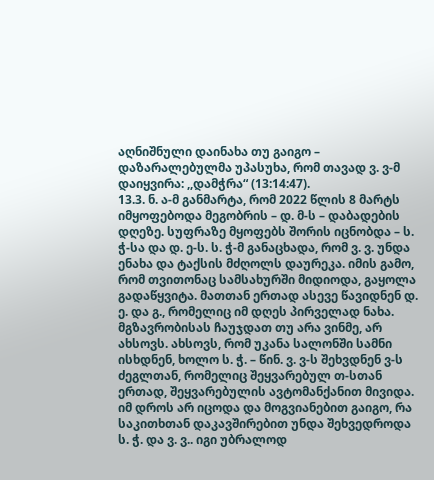აღნიშნული დაინახა თუ გაიგო – დაზარალებულმა უპასუხა, რომ თავად ვ. ვ-მ დაიყვირა: ,,დამჭრა“ (13:14:47).
13.3. ნ. ა-მ განმარტა, რომ 2022 წლის 8 მარტს იმყოფებოდა მეგობრის – დ. მ-ს – დაბადების დღეზე. სუფრაზე მყოფებს შორის იცნობდა – ს. ჭ-სა და დ. ე-ს. ს. ჭ-მ განაცხადა, რომ ვ. ვ. უნდა ენახა და ტაქსის მძღოლს დაურეკა. იმის გამო, რომ თვითონაც სამსახურში მიდიოდა, გაყოლა გადაწყვიტა. მათთან ერთად ასევე წავიდნენ დ. ე. და გ., რომელიც იმ დღეს პირველად ნახა. მგზავრობისას ჩაუჯდათ თუ არა ვინმე, არ ახსოვს. ახსოვს, რომ უკანა სალონში სამნი ისხდნენ, ხოლო ს. ჭ. – წინ. ვ. ვ-ს შეხვდნენ ვ-ს ძეგლთან, რომელიც შეყვარებულ თ-სთან ერთად, შეყვარებულის ავტომანქანით მივიდა. იმ დროს არ იცოდა და მოგვიანებით გაიგო, რა საკითხთან დაკავშირებით უნდა შეხვედროდა ს. ჭ. და ვ. ვ.. იგი უბრალოდ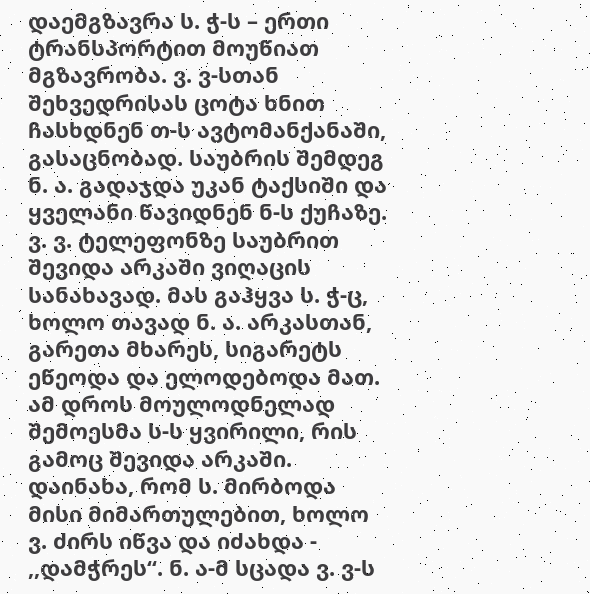დაემგზავრა ს. ჭ-ს – ერთი ტრანსპორტით მოუწიათ მგზავრობა. ვ. ვ-სთან შეხვედრისას ცოტა ხნით ჩასხდნენ თ-ს ავტომანქანაში, გასაცნობად. საუბრის შემდეგ ნ. ა. გადაჯდა უკან ტაქსიში და ყველანი წავიდნენ ნ-ს ქუჩაზე. ვ. ვ. ტელეფონზე საუბრით შევიდა არკაში ვიღაცის სანახავად. მას გაჰყვა ს. ჭ-ც, ხოლო თავად ნ. ა. არკასთან, გარეთა მხარეს, სიგარეტს ეწეოდა და ელოდებოდა მათ. ამ დროს მოულოდნელად შემოესმა ს-ს ყვირილი, რის გამოც შევიდა არკაში. დაინახა, რომ ს. მირბოდა მისი მიმართულებით, ხოლო ვ. ძირს იწვა და იძახდა - ,,დამჭრეს“. ნ. ა-მ სცადა ვ. ვ-ს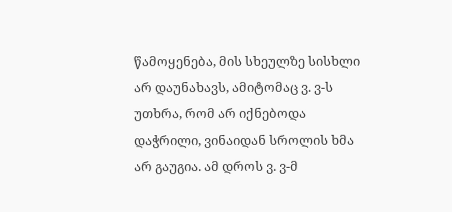წამოყენება, მის სხეულზე სისხლი არ დაუნახავს, ამიტომაც ვ. ვ-ს უთხრა, რომ არ იქნებოდა დაჭრილი, ვინაიდან სროლის ხმა არ გაუგია. ამ დროს ვ. ვ-მ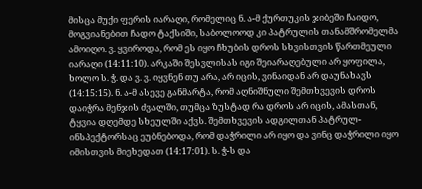მისცა მუქი ფერის იარაღი, რომელიც ნ. ა-მ ქურთუკის ჯიბეში ჩაიდო, მოგვიანებით ჩადო ტაქსიში, საბოლოოდ კი პატრულის თანამშრომელმა ამოიღო. ვ. ყვიროდა, რომ ეს იყო ჩხუბის დროს სხვისთვის წართმეული იარაღი (14:11:10). არკაში შესვლისას იგი შეიარაღებული არ ყოფილა, ხოლო ს. ჭ. და ვ. ვ. იყვნენ თუ არა, არ იცის, ვინაიდან არ დაუნახავს (14:15:15). ნ. ა-მ ასევე განმარტა, რომ აღნიშნული შემთხვევის დროს დაიჭრა მენჯის ძვალში, თუმცა ზუსტად რა დროს არ იცის, ამასთან, ტყვია დღემდე სხეულში აქვს. შემთხვევის ადგილთან პატრულ-ინსპექტორსაც ეუბნებოდა, რომ დაჭრილი არ იყო და ვინც დაჭრილი იყო იმისთვის მიეხედათ (14:17:01). ს. ჭ-ს და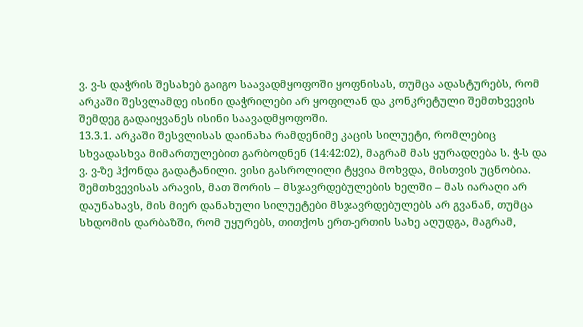ვ. ვ-ს დაჭრის შესახებ გაიგო საავადმყოფოში ყოფნისას, თუმცა ადასტურებს, რომ არკაში შესვლამდე ისინი დაჭრილები არ ყოფილან და კონკრეტული შემთხვევის შემდეგ გადაიყვანეს ისინი საავადმყოფოში.
13.3.1. არკაში შესვლისას დაინახა რამდენიმე კაცის სილუეტი, რომლებიც სხვადასხვა მიმართულებით გარბოდნენ (14:42:02), მაგრამ მას ყურადღება ს. ჭ-ს და ვ. ვ-ზე ჰქონდა გადატანილი. ვისი გასროლილი ტყვია მოხვდა, მისთვის უცნობია. შემთხვევისას არავის, მათ შორის – მსჯავრდებულების ხელში – მას იარაღი არ დაუნახავს, მის მიერ დანახული სილუეტები მსჯავრდებულებს არ გვანან, თუმცა სხდომის დარბაზში, რომ უყურებს, თითქოს ერთ-ერთის სახე აღუდგა, მაგრამ,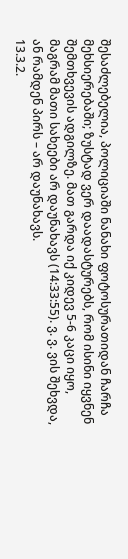შესაძლებელია, პოლიციაში ნანახი ფოტოსურათიდან ჩარჩა მეხსიერებაში; ზუსტად ვერ დაადასტურებს, რომ ისინი იყვნენ შემთხვევის ადგილზე. მათ გარდა იქ კიდევ 5-6 კაცი იყო, მაგრამ მათი სახეები არ დაუნახავს (14:33:55). ვ. ვ. ვის შეხვდა, ან რამდენ პირს – არ დაუნახავს.
13.3.2.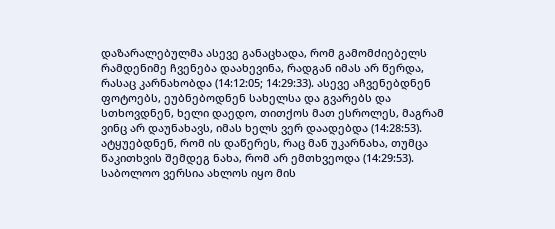დაზარალებულმა ასევე განაცხადა, რომ გამომძიებელს რამდენიმე ჩვენება დაახევინა, რადგან იმას არ წერდა, რასაც კარნახობდა (14:12:05; 14:29:33). ასევე აჩვენებდნენ ფოტოებს, ეუბნებოდნენ სახელსა და გვარებს და სთხოვდნენ, ხელი დაედო, თითქოს მათ ესროლეს, მაგრამ ვინც არ დაუნახავს, იმას ხელს ვერ დაადებდა (14:28:53). ატყუებდნენ, რომ ის დაწერეს, რაც მან უკარნახა, თუმცა წაკითხვის შემდეგ ნახა, რომ არ ემთხვეოდა (14:29:53). საბოლოო ვერსია ახლოს იყო მის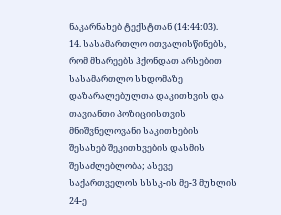ნაკარნახებ ტექსტთან (14:44:03).
14. სასამართლო ითვალისწინებს, რომ მხარეებს ჰქონდათ არსებით სასამართლო სხდომაზე დაზარალებულთა დაკითხვის და თავიანთი პოზიციისთვის მნიშვნელოვანი საკითხების შესახებ შეკითხვების დასმის შესაძლებლობა; ასევე საქართველოს სსსკ-ის მე-3 მუხლის 24-ე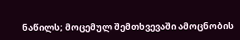ნაწილს; მოცემულ შემთხვევაში ამოცნობის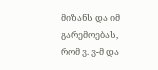მიზანს და იმ გარემოებას, რომ ვ. ვ-მ და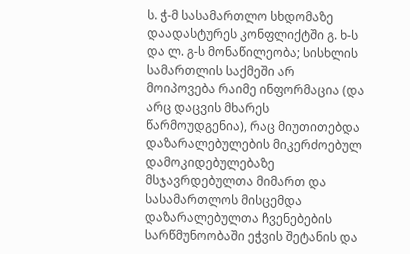ს. ჭ-მ სასამართლო სხდომაზე დაადასტურეს კონფლიქტში გ. ხ-ს და ლ. გ-ს მონაწილეობა; სისხლის სამართლის საქმეში არ მოიპოვება რაიმე ინფორმაცია (და არც დაცვის მხარეს წარმოუდგენია), რაც მიუთითებდა დაზარალებულების მიკერძოებულ დამოკიდებულებაზე მსჯავრდებულთა მიმართ და სასამართლოს მისცემდა დაზარალებულთა ჩვენებების სარწმუნოობაში ეჭვის შეტანის და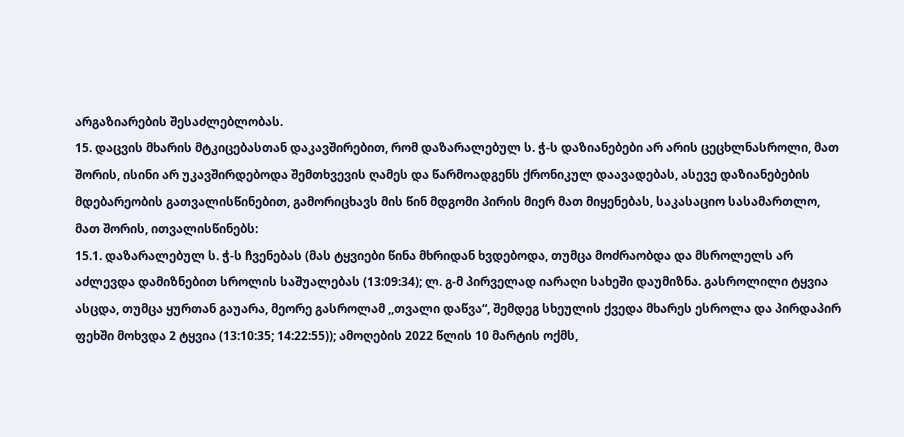არგაზიარების შესაძლებლობას.
15. დაცვის მხარის მტკიცებასთან დაკავშირებით, რომ დაზარალებულ ს. ჭ-ს დაზიანებები არ არის ცეცხლნასროლი, მათ შორის, ისინი არ უკავშირდებოდა შემთხვევის ღამეს და წარმოადგენს ქრონიკულ დაავადებას, ასევე დაზიანებების მდებარეობის გათვალისწინებით, გამორიცხავს მის წინ მდგომი პირის მიერ მათ მიყენებას, საკასაციო სასამართლო, მათ შორის, ითვალისწინებს:
15.1. დაზარალებულ ს. ჭ-ს ჩვენებას (მას ტყვიები წინა მხრიდან ხვდებოდა, თუმცა მოძრაობდა და მსროლელს არ აძლევდა დამიზნებით სროლის საშუალებას (13:09:34); ლ. გ-მ პირველად იარაღი სახეში დაუმიზნა. გასროლილი ტყვია ასცდა, თუმცა ყურთან გაუარა, მეორე გასროლამ ,,თვალი დაწვა“, შემდეგ სხეულის ქვედა მხარეს ესროლა და პირდაპირ ფეხში მოხვდა 2 ტყვია (13:10:35; 14:22:55)); ამოღების 2022 წლის 10 მარტის ოქმს,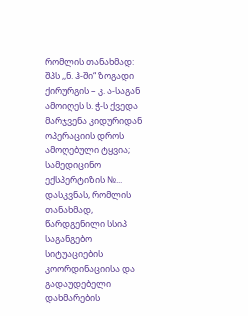რომლის თანახმად: შპს ,,ნ. ჰ-ში“ ზოგადი ქირურგის – კ. ა-საგან ამოიღეს ს. ჭ-ს ქვედა მარჯვენა კიდურიდან ოპერაციის დროს ამოღებული ტყვია; სამედიცინო ექსპერტიზის №... დასკვნას, რომლის თანახმად, წარდგენილი სსიპ საგანგებო სიტუაციების კოორდინაციისა და გადაუდებელი დახმარების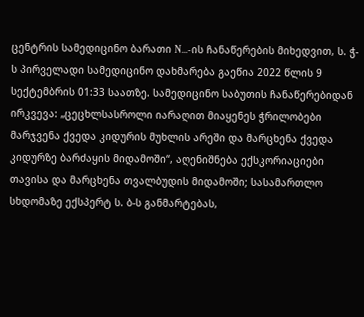ცენტრის სამედიცინო ბარათი N...-ის ჩანაწერების მიხედვით, ს. ჭ-ს პირველადი სამედიცინო დახმარება გაეწია 2022 წლის 9 სექტემბრის 01:33 საათზე. სამედიცინო საბუთის ჩანაწერებიდან ირკვევა: „ცეცხლსასროლი იარაღით მიაყენეს ჭრილობები მარჯვენა ქვედა კიდურის მუხლის არეში და მარცხენა ქვედა კიდურზე ბარძაყის მიდამოში“, აღენიშნება ექსკორიაციები თავისა და მარცხენა თვალბუდის მიდამოში; სასამართლო სხდომაზე ექსპერტ ს. ბ-ს განმარტებას,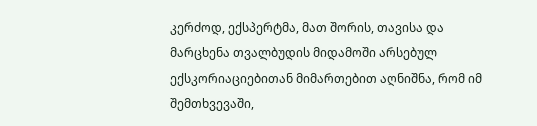კერძოდ, ექსპერტმა, მათ შორის, თავისა და მარცხენა თვალბუდის მიდამოში არსებულ ექსკორიაციებითან მიმართებით აღნიშნა, რომ იმ შემთხვევაში,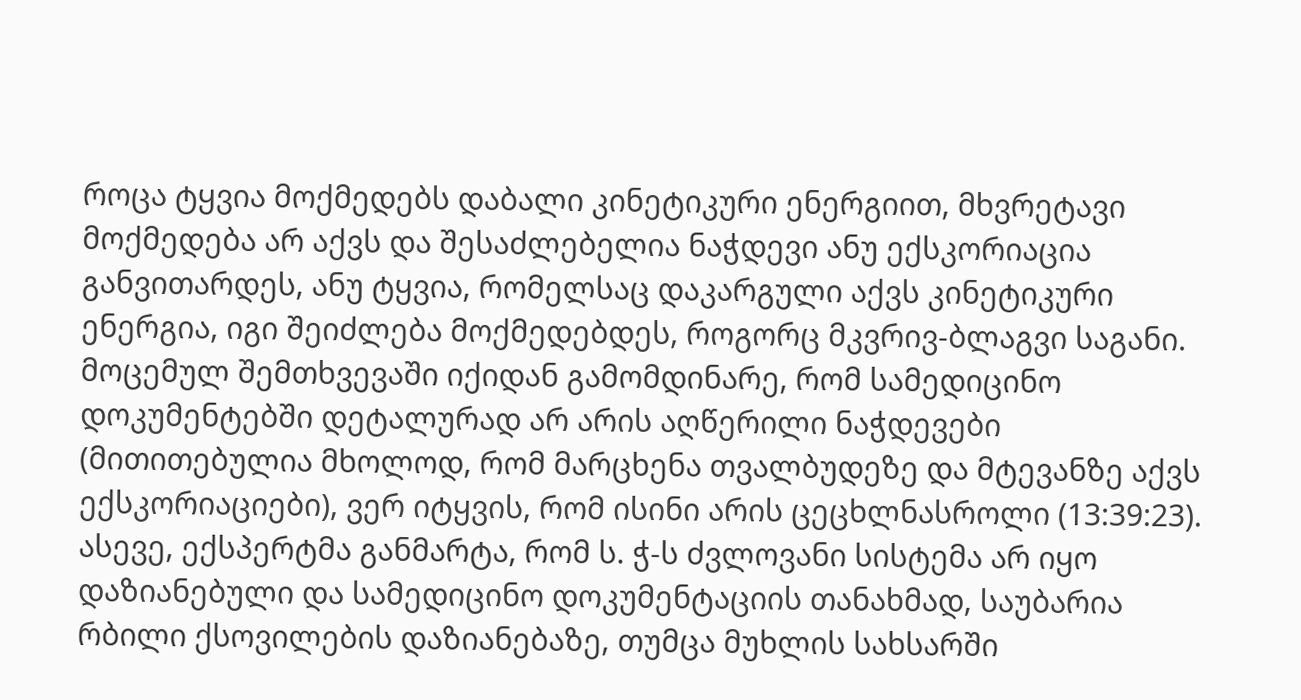როცა ტყვია მოქმედებს დაბალი კინეტიკური ენერგიით, მხვრეტავი მოქმედება არ აქვს და შესაძლებელია ნაჭდევი ანუ ექსკორიაცია განვითარდეს, ანუ ტყვია, რომელსაც დაკარგული აქვს კინეტიკური ენერგია, იგი შეიძლება მოქმედებდეს, როგორც მკვრივ-ბლაგვი საგანი. მოცემულ შემთხვევაში იქიდან გამომდინარე, რომ სამედიცინო დოკუმენტებში დეტალურად არ არის აღწერილი ნაჭდევები (მითითებულია მხოლოდ, რომ მარცხენა თვალბუდეზე და მტევანზე აქვს ექსკორიაციები), ვერ იტყვის, რომ ისინი არის ცეცხლნასროლი (13:39:23). ასევე, ექსპერტმა განმარტა, რომ ს. ჭ-ს ძვლოვანი სისტემა არ იყო დაზიანებული და სამედიცინო დოკუმენტაციის თანახმად, საუბარია რბილი ქსოვილების დაზიანებაზე, თუმცა მუხლის სახსარში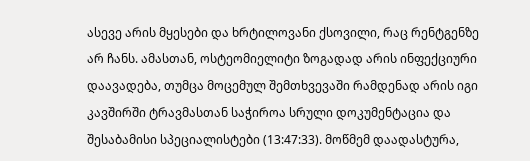ასევე არის მყესები და ხრტილოვანი ქსოვილი, რაც რენტგენზე არ ჩანს. ამასთან, ოსტეომიელიტი ზოგადად არის ინფექციური დაავადება, თუმცა მოცემულ შემთხვევაში რამდენად არის იგი კავშირში ტრავმასთან საჭიროა სრული დოკუმენტაცია და შესაბამისი სპეციალისტები (13:47:33). მოწმემ დაადასტურა,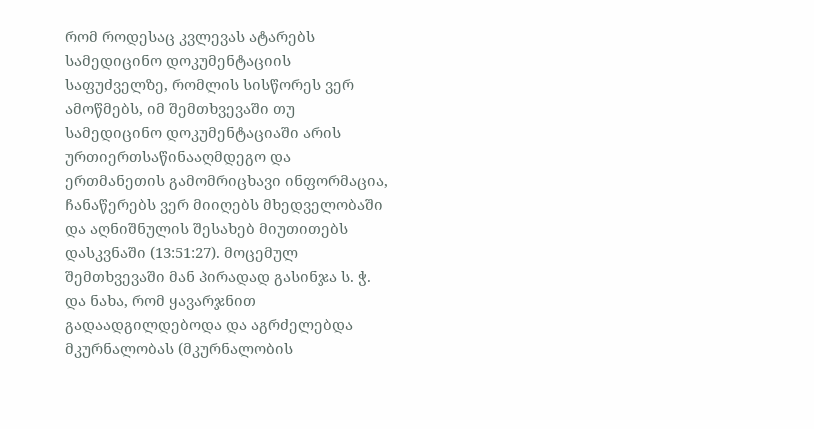რომ როდესაც კვლევას ატარებს სამედიცინო დოკუმენტაციის საფუძველზე, რომლის სისწორეს ვერ ამოწმებს, იმ შემთხვევაში თუ სამედიცინო დოკუმენტაციაში არის ურთიერთსაწინააღმდეგო და ერთმანეთის გამომრიცხავი ინფორმაცია, ჩანაწერებს ვერ მიიღებს მხედველობაში და აღნიშნულის შესახებ მიუთითებს დასკვნაში (13:51:27). მოცემულ შემთხვევაში მან პირადად გასინჯა ს. ჭ. და ნახა, რომ ყავარჯნით გადაადგილდებოდა და აგრძელებდა მკურნალობას (მკურნალობის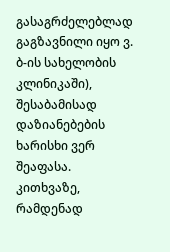გასაგრძელებლად გაგზავნილი იყო ვ. ბ-ის სახელობის კლინიკაში), შესაბამისად დაზიანებების ხარისხი ვერ შეაფასა. კითხვაზე, რამდენად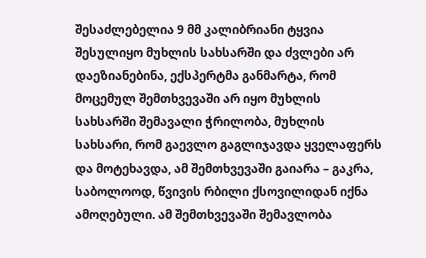შესაძლებელია 9 მმ კალიბრიანი ტყვია შესულიყო მუხლის სახსარში და ძვლები არ დაეზიანებინა, ექსპერტმა განმარტა, რომ მოცემულ შემთხვევაში არ იყო მუხლის სახსარში შემავალი ჭრილობა, მუხლის სახსარი, რომ გაევლო გაგლიჯავდა ყველაფერს და მოტეხავდა, ამ შემთხვევაში გაიარა – გაკრა, საბოლოოდ, წვივის რბილი ქსოვილიდან იქნა ამოღებული. ამ შემთხვევაში შემავლობა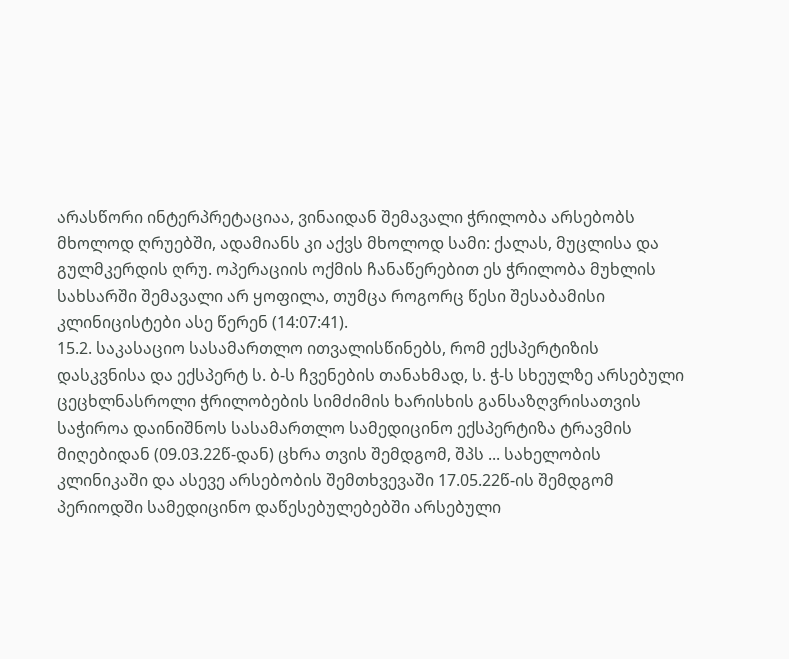არასწორი ინტერპრეტაციაა, ვინაიდან შემავალი ჭრილობა არსებობს მხოლოდ ღრუებში, ადამიანს კი აქვს მხოლოდ სამი: ქალას, მუცლისა და გულმკერდის ღრუ. ოპერაციის ოქმის ჩანაწერებით ეს ჭრილობა მუხლის სახსარში შემავალი არ ყოფილა, თუმცა როგორც წესი შესაბამისი კლინიცისტები ასე წერენ (14:07:41).
15.2. საკასაციო სასამართლო ითვალისწინებს, რომ ექსპერტიზის დასკვნისა და ექსპერტ ს. ბ-ს ჩვენების თანახმად, ს. ჭ-ს სხეულზე არსებული ცეცხლნასროლი ჭრილობების სიმძიმის ხარისხის განსაზღვრისათვის საჭიროა დაინიშნოს სასამართლო სამედიცინო ექსპერტიზა ტრავმის მიღებიდან (09.03.22წ-დან) ცხრა თვის შემდგომ, შპს ... სახელობის კლინიკაში და ასევე არსებობის შემთხვევაში 17.05.22წ-ის შემდგომ პერიოდში სამედიცინო დაწესებულებებში არსებული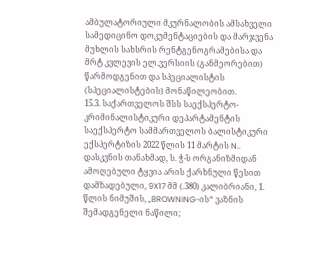ამბულატორიული მკურნალობის ამსახველი სამედიცინო დოკუმენტაციების და მარჯვენა მუხლის სახსრის რენტგენოგრამებისა და მრტ კვლევის ელ.ვერსიის (განმეორებით) წარმოდგენით და სპეციალისტის (სპეციალისტების) მონაწილეობით.
15.3. საქართველოს შსს საექსპერტო-კრიმინალისტიკური დეპარტამენტის საექსპერტო სამმართველოს ბალისტიკური ექსპერტიზის 2022 წლის 11 მარტის N.. დასკვნის თანახმად, ს. ჭ-ს ორგანიზმიდან ამოღებული ტყვია არის ქარხნული წესით დამზადებული, 9X17 მმ (.380) კალიბრიანი, 1. წლის ნიმუშის, „BROWNING-ის“ ვაზნის შემადგენელი ნაწილი;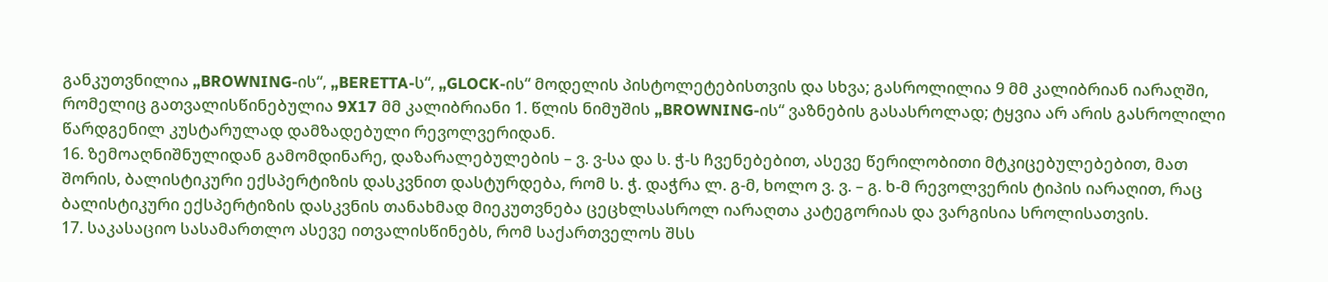განკუთვნილია „BROWNING-ის“, „BERETTA-ს“, „GLOCK-ის“ მოდელის პისტოლეტებისთვის და სხვა; გასროლილია 9 მმ კალიბრიან იარაღში, რომელიც გათვალისწინებულია 9X17 მმ კალიბრიანი 1. წლის ნიმუშის „BROWNING-ის“ ვაზნების გასასროლად; ტყვია არ არის გასროლილი წარდგენილ კუსტარულად დამზადებული რევოლვერიდან.
16. ზემოაღნიშნულიდან გამომდინარე, დაზარალებულების – ვ. ვ-სა და ს. ჭ-ს ჩვენებებით, ასევე წერილობითი მტკიცებულებებით, მათ შორის, ბალისტიკური ექსპერტიზის დასკვნით დასტურდება, რომ ს. ჭ. დაჭრა ლ. გ-მ, ხოლო ვ. ვ. – გ. ხ-მ რევოლვერის ტიპის იარაღით, რაც ბალისტიკური ექსპერტიზის დასკვნის თანახმად მიეკუთვნება ცეცხლსასროლ იარაღთა კატეგორიას და ვარგისია სროლისათვის.
17. საკასაციო სასამართლო ასევე ითვალისწინებს, რომ საქართველოს შსს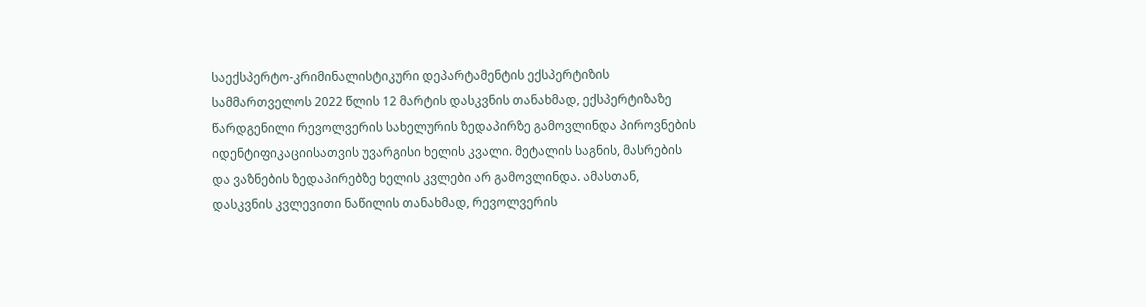საექსპერტო-კრიმინალისტიკური დეპარტამენტის ექსპერტიზის სამმართველოს 2022 წლის 12 მარტის დასკვნის თანახმად, ექსპერტიზაზე წარდგენილი რევოლვერის სახელურის ზედაპირზე გამოვლინდა პიროვნების იდენტიფიკაციისათვის უვარგისი ხელის კვალი. მეტალის საგნის, მასრების და ვაზნების ზედაპირებზე ხელის კვლები არ გამოვლინდა. ამასთან, დასკვნის კვლევითი ნაწილის თანახმად, რევოლვერის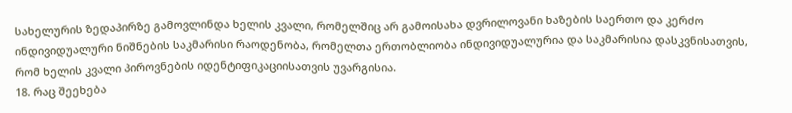სახელურის ზედაპირზე გამოვლინდა ხელის კვალი, რომელშიც არ გამოისახა დვრილოვანი ხაზების საერთო და კერძო ინდივიდუალური ნიშნების საკმარისი რაოდენობა, რომელთა ერთობლიობა ინდივიდუალურია და საკმარისია დასკვნისათვის, რომ ხელის კვალი პიროვნების იდენტიფიკაციისათვის უვარგისია.
18. რაც შეეხება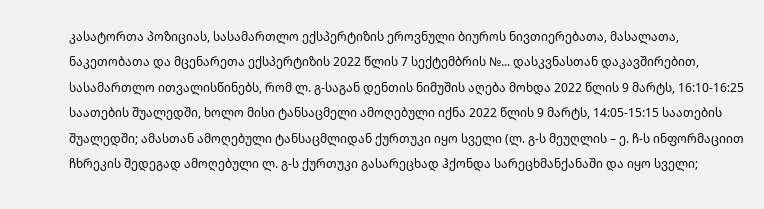კასატორთა პოზიციას, სასამართლო ექსპერტიზის ეროვნული ბიუროს ნივთიერებათა, მასალათა, ნაკეთობათა და მცენარეთა ექსპერტიზის 2022 წლის 7 სექტემბრის №... დასკვნასთან დაკავშირებით, სასამართლო ითვალისწინებს, რომ ლ. გ-საგან დენთის ნიმუშის აღება მოხდა 2022 წლის 9 მარტს, 16:10-16:25 საათების შუალედში, ხოლო მისი ტანსაცმელი ამოღებული იქნა 2022 წლის 9 მარტს, 14:05-15:15 საათების შუალედში; ამასთან ამოღებული ტანსაცმლიდან ქურთუკი იყო სველი (ლ. გ-ს მეუღლის – ე. ჩ-ს ინფორმაციით ჩხრეკის შედეგად ამოღებული ლ. გ-ს ქურთუკი გასარეცხად ჰქონდა სარეცხმანქანაში და იყო სველი;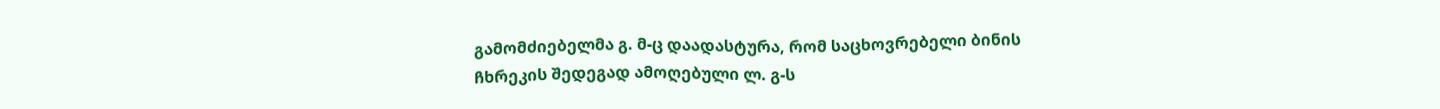გამომძიებელმა გ. მ-ც დაადასტურა, რომ საცხოვრებელი ბინის ჩხრეკის შედეგად ამოღებული ლ. გ-ს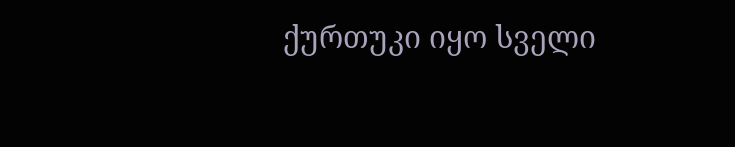ქურთუკი იყო სველი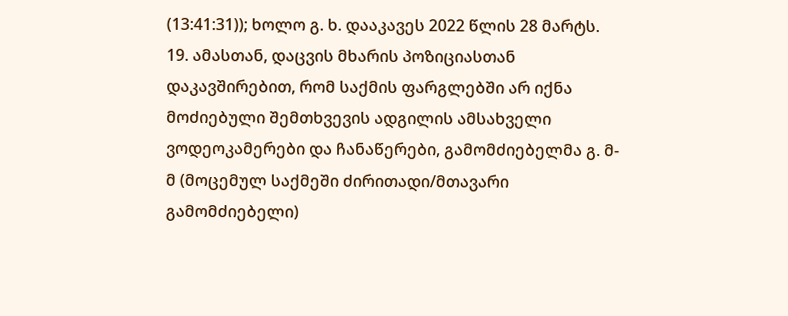(13:41:31)); ხოლო გ. ხ. დააკავეს 2022 წლის 28 მარტს.
19. ამასთან, დაცვის მხარის პოზიციასთან დაკავშირებით, რომ საქმის ფარგლებში არ იქნა მოძიებული შემთხვევის ადგილის ამსახველი ვოდეოკამერები და ჩანაწერები, გამომძიებელმა გ. მ-მ (მოცემულ საქმეში ძირითადი/მთავარი გამომძიებელი)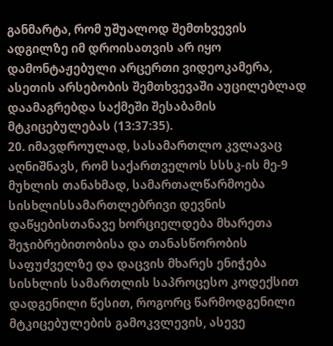განმარტა, რომ უშუალოდ შემთხვევის ადგილზე იმ დროისათვის არ იყო დამონტაჟებული არცერთი ვიდეოკამერა, ასეთის არსებობის შემთხვევაში აუცილებლად დაამაგრებდა საქმეში შესაბამის მტკიცებულებას (13:37:35).
20. იმავდროულად, სასამართლო კვლავაც აღნიშნავს, რომ საქართველოს სსსკ-ის მე-9 მუხლის თანახმად, სამართალწარმოება სისხლისსამართლებრივი დევნის დაწყებისთანავე ხორციელდება მხარეთა შეჯიბრებითობისა და თანასწორობის საფუძველზე და დაცვის მხარეს ენიჭება სისხლის სამართლის საპროცესო კოდექსით დადგენილი წესით, როგორც წარმოდგენილი მტკიცებულების გამოკვლევის, ასევე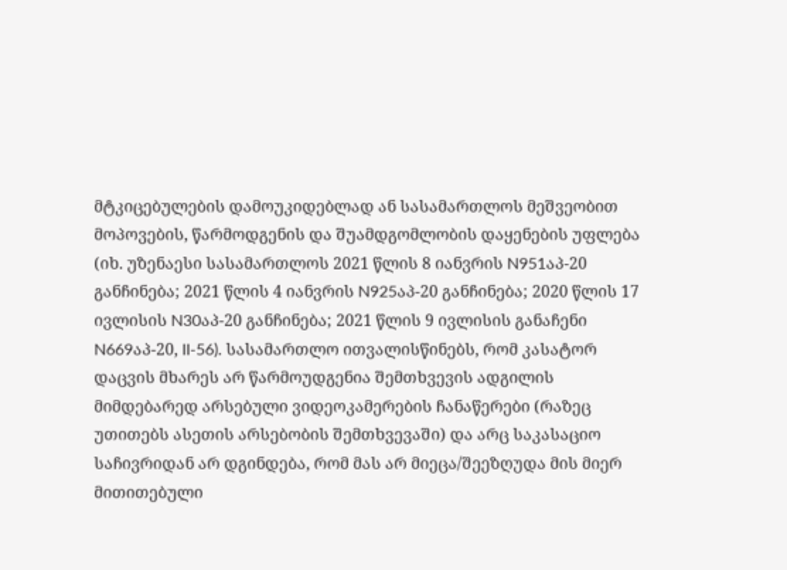მტკიცებულების დამოუკიდებლად ან სასამართლოს მეშვეობით მოპოვების, წარმოდგენის და შუამდგომლობის დაყენების უფლება (იხ. უზენაესი სასამართლოს 2021 წლის 8 იანვრის N951აპ-20 განჩინება; 2021 წლის 4 იანვრის N925აპ-20 განჩინება; 2020 წლის 17 ივლისის N30აპ-20 განჩინება; 2021 წლის 9 ივლისის განაჩენი N669აპ-20, II-56). სასამართლო ითვალისწინებს, რომ კასატორ დაცვის მხარეს არ წარმოუდგენია შემთხვევის ადგილის მიმდებარედ არსებული ვიდეოკამერების ჩანაწერები (რაზეც უთითებს ასეთის არსებობის შემთხვევაში) და არც საკასაციო საჩივრიდან არ დგინდება, რომ მას არ მიეცა/შეეზღუდა მის მიერ მითითებული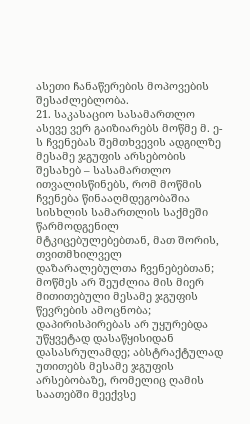ასეთი ჩანაწერების მოპოვების შესაძლებლობა.
21. საკასაციო სასამართლო ასევე ვერ გაიზიარებს მოწმე მ. ე-ს ჩვენებას შემთხვევის ადგილზე მესამე ჯგუფის არსებობის შესახებ – სასამართლო ითვალისწინებს, რომ მოწმის ჩვენება წინააღმდეგობაშია სისხლის სამართლის საქმეში წარმოდგენილ მტკიცებულებებთან, მათ შორის, თვითმხილველ დაზარალებულთა ჩვენებებთან; მოწმეს არ შეუძლია მის მიერ მითითებული მესამე ჯგუფის წევრების ამოცნობა; დაპირისპირებას არ უყურებდა უწყვეტად დასაწყისიდან დასასრულამდე; აბსტრაქტულად უთითებს მესამე ჯგუფის არსებობაზე, რომელიც ღამის საათებში მეექვსე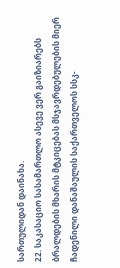სართულიდან დაინახა.
22. საკასაციო სასამართლო ასევე ვერ გაიზიარებს ბრალდების მხარის მტკიცებას მსჯავრდებულების მიერ ჩადენილი დანაშაულის საქართველოს სსკ-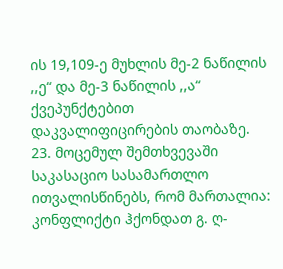ის 19,109-ე მუხლის მე-2 ნაწილის ,,ე“ და მე-3 ნაწილის ,,ა“ ქვეპუნქტებით დაკვალიფიცირების თაობაზე.
23. მოცემულ შემთხვევაში საკასაციო სასამართლო ითვალისწინებს, რომ მართალია: კონფლიქტი ჰქონდათ გ. ღ-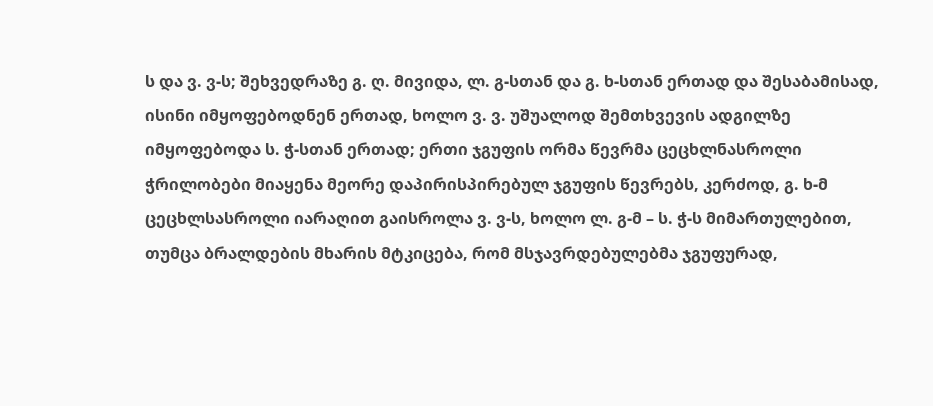ს და ვ. ვ-ს; შეხვედრაზე გ. ღ. მივიდა, ლ. გ-სთან და გ. ხ-სთან ერთად და შესაბამისად, ისინი იმყოფებოდნენ ერთად, ხოლო ვ. ვ. უშუალოდ შემთხვევის ადგილზე იმყოფებოდა ს. ჭ-სთან ერთად; ერთი ჯგუფის ორმა წევრმა ცეცხლნასროლი ჭრილობები მიაყენა მეორე დაპირისპირებულ ჯგუფის წევრებს, კერძოდ, გ. ხ-მ ცეცხლსასროლი იარაღით გაისროლა ვ. ვ-ს, ხოლო ლ. გ-მ – ს. ჭ-ს მიმართულებით, თუმცა ბრალდების მხარის მტკიცება, რომ მსჯავრდებულებმა ჯგუფურად,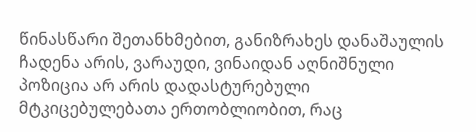წინასწარი შეთანხმებით, განიზრახეს დანაშაულის ჩადენა არის, ვარაუდი, ვინაიდან აღნიშნული პოზიცია არ არის დადასტურებული მტკიცებულებათა ერთობლიობით, რაც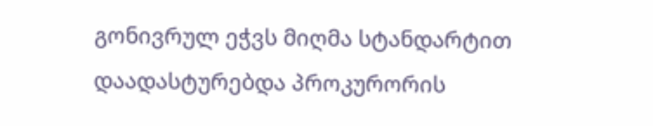გონივრულ ეჭვს მიღმა სტანდარტით დაადასტურებდა პროკურორის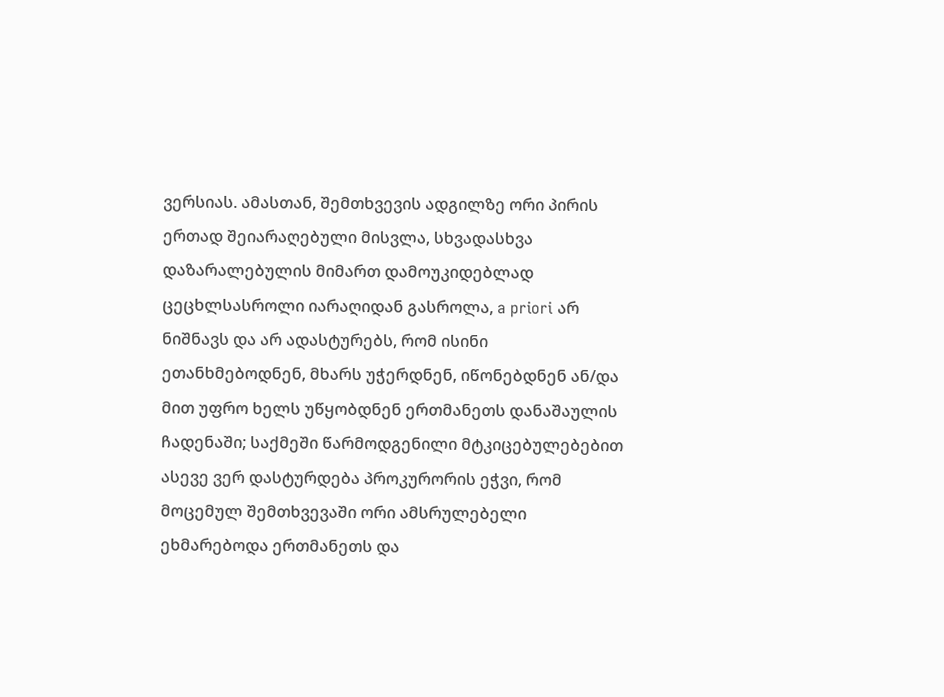ვერსიას. ამასთან, შემთხვევის ადგილზე ორი პირის ერთად შეიარაღებული მისვლა, სხვადასხვა დაზარალებულის მიმართ დამოუკიდებლად ცეცხლსასროლი იარაღიდან გასროლა, a priori არ ნიშნავს და არ ადასტურებს, რომ ისინი ეთანხმებოდნენ, მხარს უჭერდნენ, იწონებდნენ ან/და მით უფრო ხელს უწყობდნენ ერთმანეთს დანაშაულის ჩადენაში; საქმეში წარმოდგენილი მტკიცებულებებით ასევე ვერ დასტურდება პროკურორის ეჭვი, რომ მოცემულ შემთხვევაში ორი ამსრულებელი ეხმარებოდა ერთმანეთს და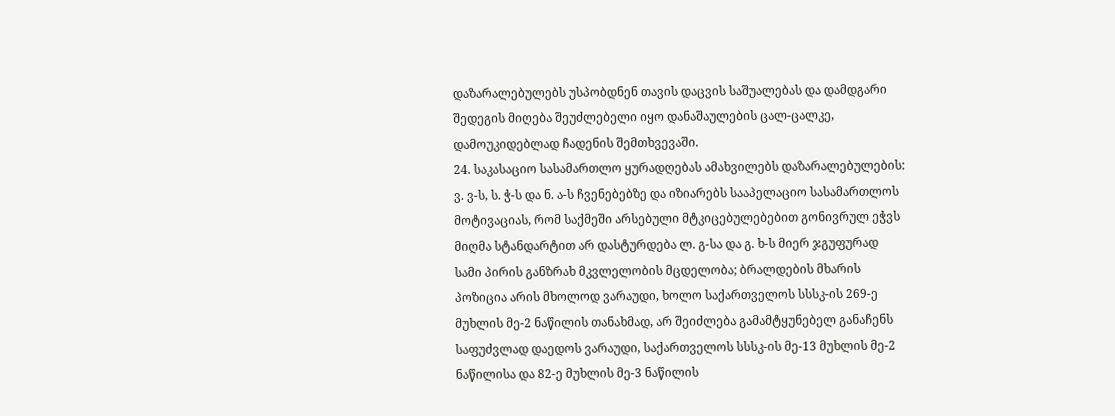დაზარალებულებს უსპობდნენ თავის დაცვის საშუალებას და დამდგარი შედეგის მიღება შეუძლებელი იყო დანაშაულების ცალ-ცალკე, დამოუკიდებლად ჩადენის შემთხვევაში.
24. საკასაციო სასამართლო ყურადღებას ამახვილებს დაზარალებულების: ვ. ვ-ს, ს. ჭ-ს და ნ. ა-ს ჩვენებებზე და იზიარებს სააპელაციო სასამართლოს მოტივაციას, რომ საქმეში არსებული მტკიცებულებებით გონივრულ ეჭვს მიღმა სტანდარტით არ დასტურდება ლ. გ-სა და გ. ხ-ს მიერ ჯგუფურად სამი პირის განზრახ მკვლელობის მცდელობა; ბრალდების მხარის პოზიცია არის მხოლოდ ვარაუდი, ხოლო საქართველოს სსსკ-ის 269-ე მუხლის მე-2 ნაწილის თანახმად, არ შეიძლება გამამტყუნებელ განაჩენს საფუძვლად დაედოს ვარაუდი, საქართველოს სსსკ-ის მე-13 მუხლის მე-2 ნაწილისა და 82-ე მუხლის მე-3 ნაწილის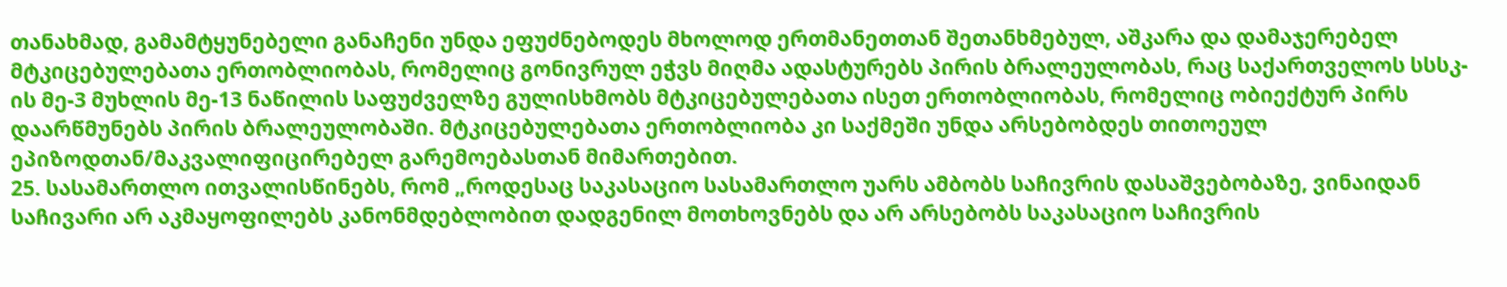თანახმად, გამამტყუნებელი განაჩენი უნდა ეფუძნებოდეს მხოლოდ ერთმანეთთან შეთანხმებულ, აშკარა და დამაჯერებელ მტკიცებულებათა ერთობლიობას, რომელიც გონივრულ ეჭვს მიღმა ადასტურებს პირის ბრალეულობას, რაც საქართველოს სსსკ-ის მე-3 მუხლის მე-13 ნაწილის საფუძველზე გულისხმობს მტკიცებულებათა ისეთ ერთობლიობას, რომელიც ობიექტურ პირს დაარწმუნებს პირის ბრალეულობაში. მტკიცებულებათა ერთობლიობა კი საქმეში უნდა არსებობდეს თითოეულ ეპიზოდთან/მაკვალიფიცირებელ გარემოებასთან მიმართებით.
25. სასამართლო ითვალისწინებს, რომ „როდესაც საკასაციო სასამართლო უარს ამბობს საჩივრის დასაშვებობაზე, ვინაიდან საჩივარი არ აკმაყოფილებს კანონმდებლობით დადგენილ მოთხოვნებს და არ არსებობს საკასაციო საჩივრის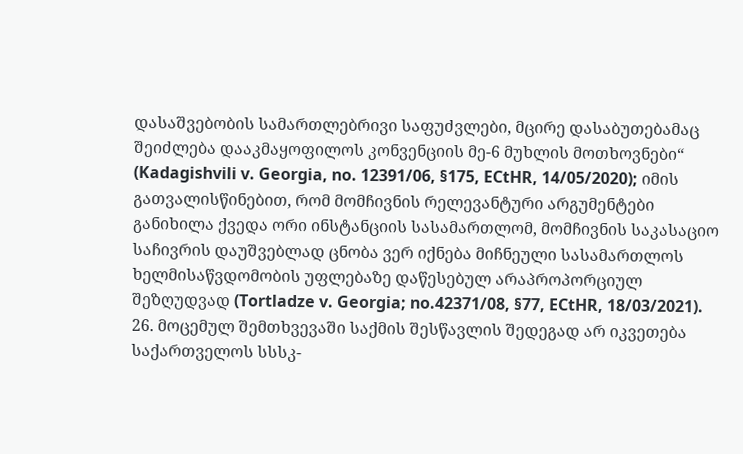დასაშვებობის სამართლებრივი საფუძვლები, მცირე დასაბუთებამაც შეიძლება დააკმაყოფილოს კონვენციის მე-6 მუხლის მოთხოვნები“ (Kadagishvili v. Georgia, no. 12391/06, §175, ECtHR, 14/05/2020); იმის გათვალისწინებით, რომ მომჩივნის რელევანტური არგუმენტები განიხილა ქვედა ორი ინსტანციის სასამართლომ, მომჩივნის საკასაციო საჩივრის დაუშვებლად ცნობა ვერ იქნება მიჩნეული სასამართლოს ხელმისაწვდომობის უფლებაზე დაწესებულ არაპროპორციულ შეზღუდვად (Tortladze v. Georgia; no.42371/08, §77, ECtHR, 18/03/2021).
26. მოცემულ შემთხვევაში საქმის შესწავლის შედეგად არ იკვეთება საქართველოს სსსკ-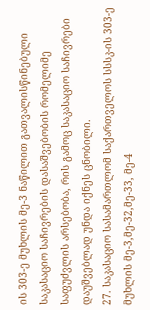ის 303-ე მუხლის მე-3 ნაწილით გათვალისწინებული საკასაციო საჩივრების დასაშვებობის რომელიმე საფუძვლის არსებობა, რის გამოც საკასაციო საჩივრები დაუშვებლად უნდა იქნეს ცნობილი.
27. საკასაციო სასამართლომ საქართველოს სსსკ-ის 303-ე მუხლის მე-3,მე-32,მე-33, მე-4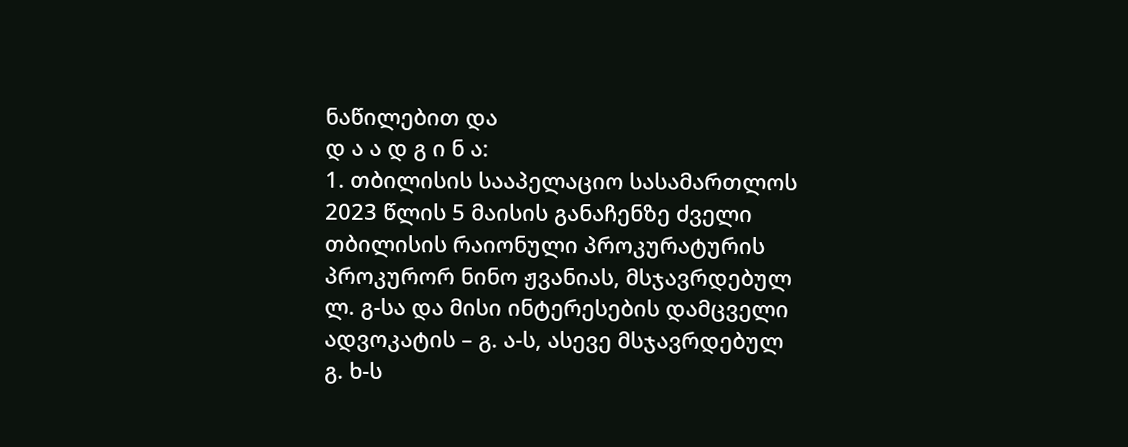ნაწილებით და
დ ა ა დ გ ი ნ ა:
1. თბილისის სააპელაციო სასამართლოს 2023 წლის 5 მაისის განაჩენზე ძველი თბილისის რაიონული პროკურატურის პროკურორ ნინო ჟვანიას, მსჯავრდებულ ლ. გ-სა და მისი ინტერესების დამცველი ადვოკატის – გ. ა-ს, ასევე მსჯავრდებულ გ. ხ-ს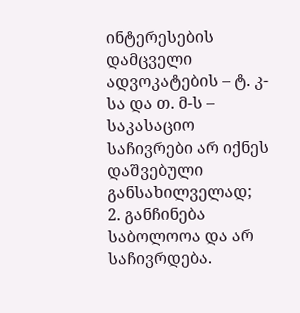ინტერესების დამცველი ადვოკატების – ტ. კ-სა და თ. მ-ს – საკასაციო საჩივრები არ იქნეს დაშვებული განსახილველად;
2. განჩინება საბოლოოა და არ საჩივრდება.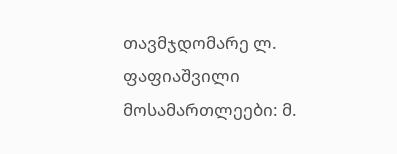თავმჯდომარე ლ. ფაფიაშვილი
მოსამართლეები: მ.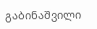გაბინაშვილი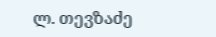ლ. თევზაძე